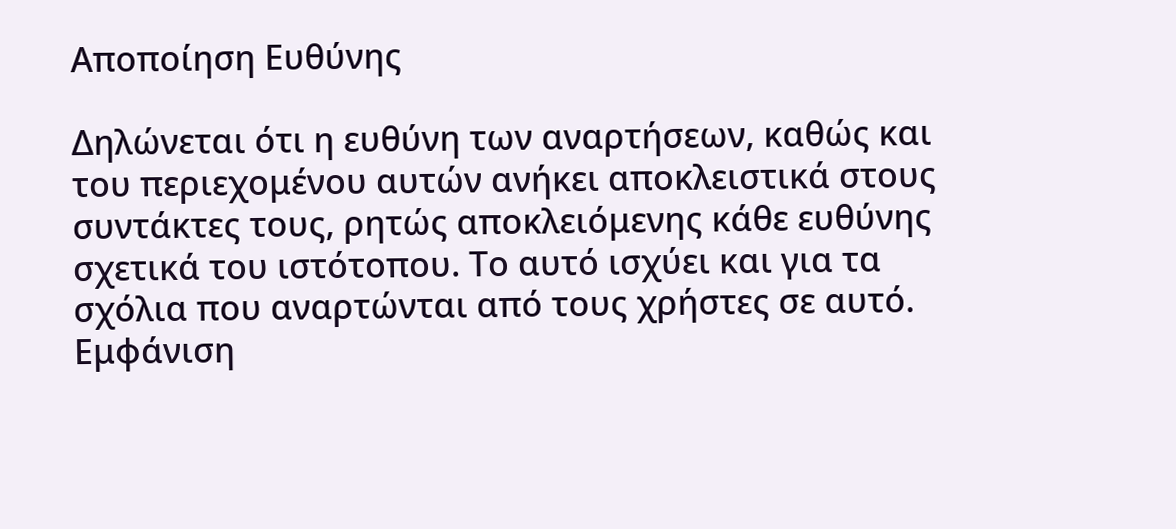Αποποίηση Ευθύνης

Δηλώνεται ότι η ευθύνη των αναρτήσεων, καθώς και του περιεχομένου αυτών ανήκει αποκλειστικά στους συντάκτες τους, ρητώς αποκλειόμενης κάθε ευθύνης σχετικά του ιστότοπου. Το αυτό ισχύει και για τα σχόλια που αναρτώνται από τους χρήστες σε αυτό.
Εμφάνιση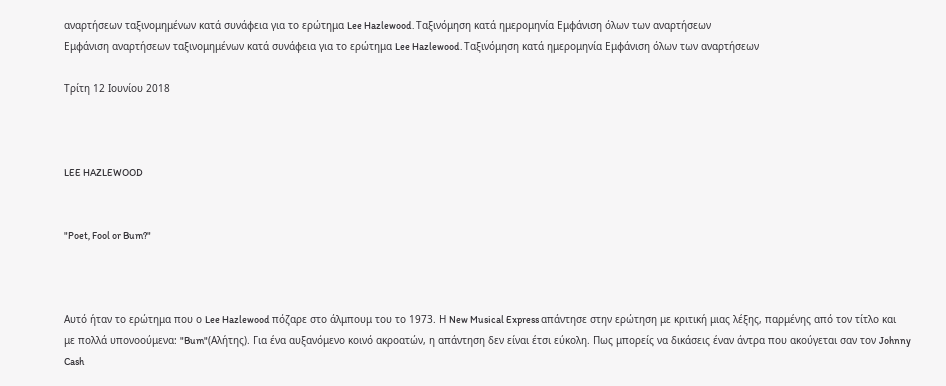αναρτήσεων ταξινομημένων κατά συνάφεια για το ερώτημα Lee Hazlewood. Ταξινόμηση κατά ημερομηνία Εμφάνιση όλων των αναρτήσεων
Εμφάνιση αναρτήσεων ταξινομημένων κατά συνάφεια για το ερώτημα Lee Hazlewood. Ταξινόμηση κατά ημερομηνία Εμφάνιση όλων των αναρτήσεων

Τρίτη 12 Ιουνίου 2018



LEE HAZLEWOOD


"Poet, Fool or Bum?"



Αυτό ήταν το ερώτημα που ο Lee Hazlewood πόζαρε στο άλμπουμ του το 1973. Η New Musical Express απάντησε στην ερώτηση με κριτική μιας λέξης, παρμένης από τον τίτλο και με πολλά υπονοούμενα: "Bum"(Αλήτης). Για ένα αυξανόμενο κοινό ακροατών, η απάντηση δεν είναι έτσι εύκολη. Πως μπορείς να δικάσεις έναν άντρα που ακούγεται σαν τον Johnny Cash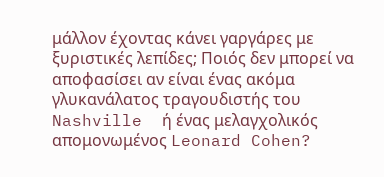μάλλον έχοντας κάνει γαργάρες με ξυριστικές λεπίδες; Ποιός δεν μπορεί να αποφασίσει αν είναι ένας ακόμα γλυκανάλατος τραγουδιστής του Nashville  ή ένας μελαγχολικός απομονωμένος Leonard Cohen?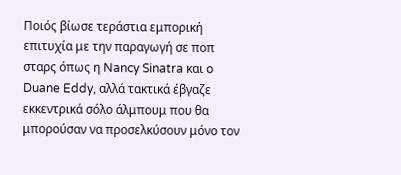Ποιός βίωσε τεράστια εμπορική επιτυχία με την παραγωγή σε ποπ σταρς όπως η Nancy Sinatra και o Duane Eddy, αλλά τακτικά έβγαζε εκκεντρικά σόλο άλμπουμ που θα μπορούσαν να προσελκύσουν μόνο τον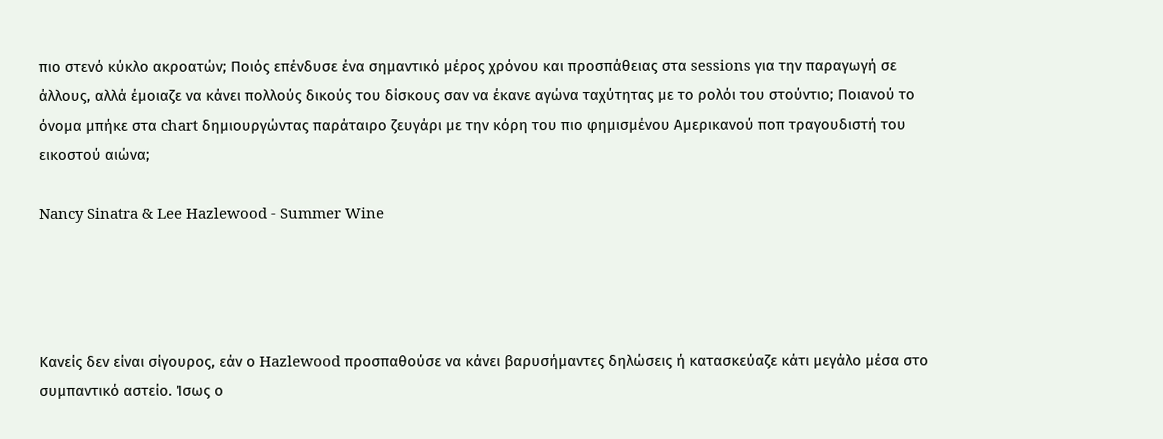πιο στενό κύκλο ακροατών; Ποιός επένδυσε ένα σημαντικό μέρος χρόνου και προσπάθειας στα sessions για την παραγωγή σε άλλους, αλλά έμοιαζε να κάνει πολλούς δικούς του δίσκους σαν να έκανε αγώνα ταχύτητας με το ρολόι του στούντιο; Ποιανού το όνομα μπήκε στα chart δημιουργώντας παράταιρο ζευγάρι με την κόρη του πιο φημισμένου Αμερικανού ποπ τραγουδιστή του εικοστού αιώνα;

Nancy Sinatra & Lee Hazlewood - Summer Wine




Κανείς δεν είναι σίγουρος, εάν ο Hazlewood προσπαθούσε να κάνει βαρυσήμαντες δηλώσεις ή κατασκεύαζε κάτι μεγάλο μέσα στο συμπαντικό αστείο. Ίσως ο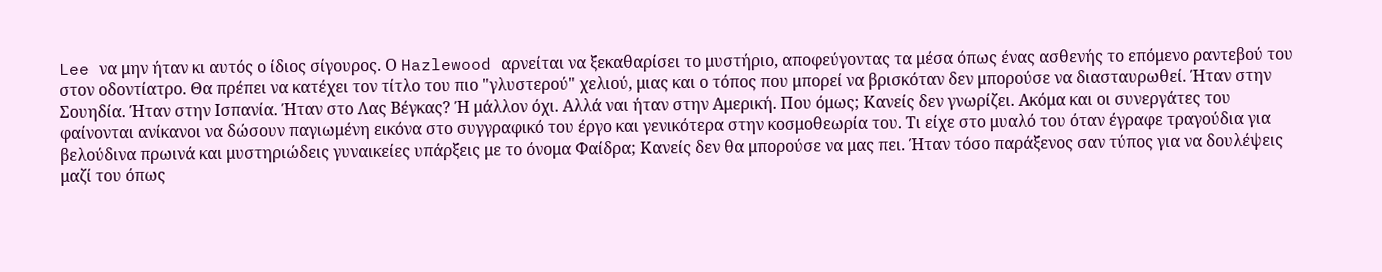Lee να μην ήταν κι αυτός ο ίδιος σίγουρος. Ο Hazlewood αρνείται να ξεκαθαρίσει το μυστήριο, αποφεύγοντας τα μέσα όπως ένας ασθενής το επόμενο ραντεβού του στον οδοντίατρο. Θα πρέπει να κατέχει τον τίτλο του πιο "γλυστερού" χελιού, μιας και ο τόπος που μπορεί να βρισκόταν δεν μπορούσε να διασταυρωθεί. Ήταν στην Σουηδία. Ήταν στην Ισπανία. Ήταν στο Λας Βέγκας? Ή μάλλον όχι. Αλλά ναι ήταν στην Αμερική. Που όμως; Κανείς δεν γνωρίζει. Ακόμα και οι συνεργάτες του φαίνονται ανίκανοι να δώσουν παγιωμένη εικόνα στο συγγραφικό του έργο και γενικότερα στην κοσμοθεωρία του. Τι είχε στο μυαλό του όταν έγραφε τραγούδια για βελούδινα πρωινά και μυστηριώδεις γυναικείες υπάρξεις με το όνομα Φαίδρα; Κανείς δεν θα μπορούσε να μας πει. Ήταν τόσο παράξενος σαν τύπος για να δουλέψεις μαζί του όπως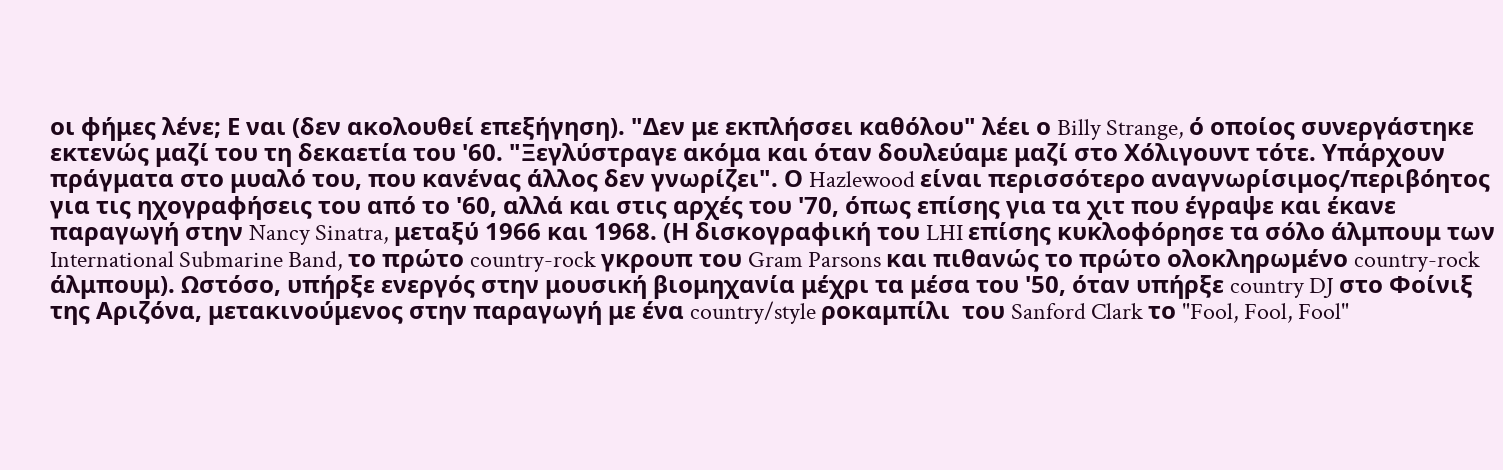οι φήμες λένε; Ε ναι (δεν ακολουθεί επεξήγηση). "Δεν με εκπλήσσει καθόλου" λέει ο Billy Strange, ό οποίος συνεργάστηκε εκτενώς μαζί του τη δεκαετία του '60. "Ξεγλύστραγε ακόμα και όταν δουλεύαμε μαζί στο Χόλιγουντ τότε. Υπάρχουν πράγματα στο μυαλό του, που κανένας άλλος δεν γνωρίζει". Ο Hazlewood είναι περισσότερο αναγνωρίσιμος/περιβόητος για τις ηχογραφήσεις του από το '60, αλλά και στις αρχές του '70, όπως επίσης για τα χιτ που έγραψε και έκανε παραγωγή στην Nancy Sinatra, μεταξύ 1966 και 1968. (Η δισκογραφική του LHI επίσης κυκλοφόρησε τα σόλο άλμπουμ των International Submarine Band, το πρώτο country-rock γκρουπ του Gram Parsons και πιθανώς το πρώτο ολοκληρωμένο country-rock άλμπουμ). Ωστόσο, υπήρξε ενεργός στην μουσική βιομηχανία μέχρι τα μέσα του '50, όταν υπήρξε country DJ στο Φοίνιξ της Αριζόνα, μετακινούμενος στην παραγωγή με ένα country/style ροκαμπίλι  του Sanford Clark το "Fool, Fool, Fool"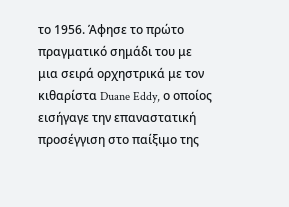τo 1956. Άφησε το πρώτο πραγματικό σημάδι του με μια σειρά ορχηστρικά με τον κιθαρίστα Duane Eddy, ο οποίος εισήγαγε την επαναστατική προσέγγιση στο παίξιμο της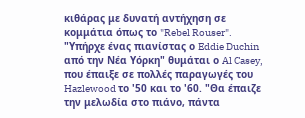κιθάρας με δυνατή αντήχηση σε κομμάτια όπως το "Rebel Rouser". "Υπήρχε ένας πιανίστας ο Eddie Duchin από την Νέα Υόρκη" θυμάται ο Al Casey, που έπαιξε σε πολλές παραγωγές του Hazlewood το '50 και το '60. "Θα έπαιζε την μελωδία στο πιάνο, πάντα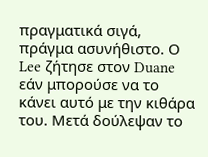πραγματικά σιγά, πράγμα ασυνήθιστο. Ο Lee ζήτησε στον Duane εάν μπορούσε να το κάνει αυτό με την κιθάρα του. Μετά δούλεψαν το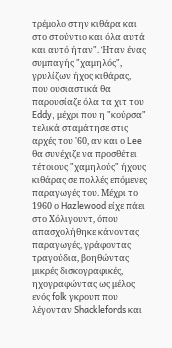τρέμολο στην κιθάρα και στο στούντιο και όλα αυτά και αυτό ήταν". Ήταν ένας συμπαγής "χαμηλός", γρυλίζων ήχος κιθάρας, που ουσιαστικά θα παρουσίαζε όλα τα χιτ του Eddy, μέχρι που η "κούρσα" τελικά σταμάτησε στις αρχές του '60, αν και ο Lee θα συνέχιζε να προσθέτει τέτοιους "χαμηλούς" ήχους κιθάρας σε πολλές επόμενες παραγωγές του. Μέχρι το 1960 ο Hazlewood είχε πάει στο Χόλιγουντ, όπου απασχολήθηκε κάνοντας παραγωγές, γράφοντας τραγούδια, βοηθώντας μικρές δισκογραφικές, ηχογραφώντας ως μέλος ενός folk γκρουπ που λέγονταν Shacklefords και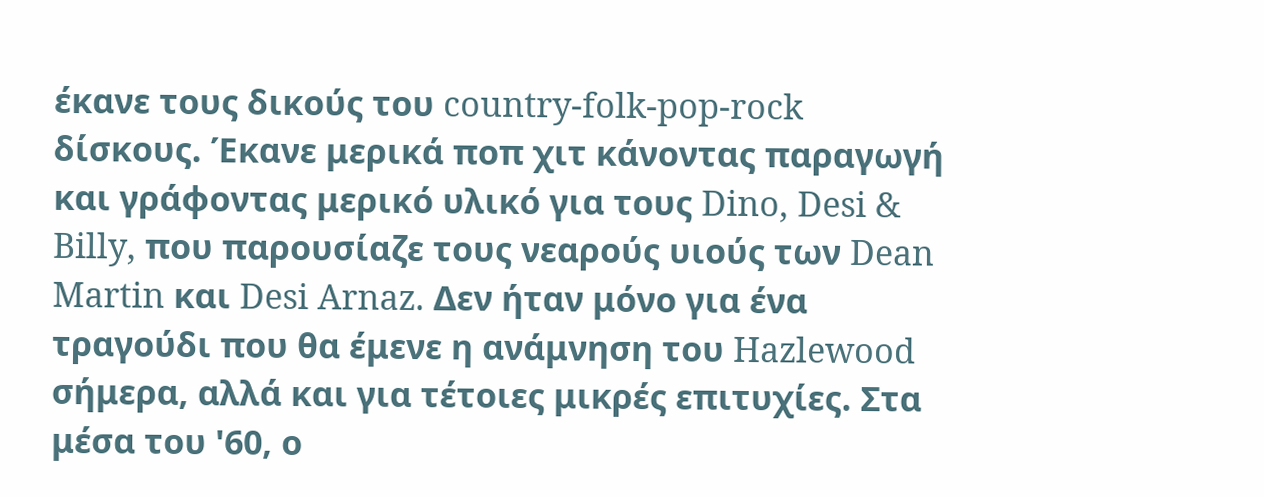έκανε τους δικούς του country-folk-pop-rock δίσκους. Έκανε μερικά ποπ χιτ κάνοντας παραγωγή και γράφοντας μερικό υλικό για τους Dino, Desi & Billy, που παρουσίαζε τους νεαρούς υιούς των Dean Martin και Desi Arnaz. Δεν ήταν μόνο για ένα τραγούδι που θα έμενε η ανάμνηση του Hazlewood σήμερα, αλλά και για τέτοιες μικρές επιτυχίες. Στα μέσα του '60, ο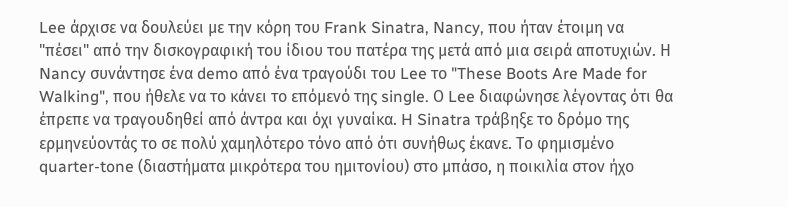Lee άρχισε να δουλεύει με την κόρη του Frank Sinatra, Nancy, που ήταν έτοιμη να "πέσει" από την δισκογραφική του ίδιου του πατέρα της μετά από μια σειρά αποτυχιών. Η Nancy συνάντησε ένα demo από ένα τραγούδι του Lee το "These Boots Are Made for Walking", που ήθελε να το κάνει το επόμενό της single. Ο Lee διαφώνησε λέγοντας ότι θα έπρεπε να τραγουδηθεί από άντρα και όχι γυναίκα. H Sinatra τράβηξε το δρόμο της ερμηνεύοντάς το σε πολύ χαμηλότερο τόνο από ότι συνήθως έκανε. Το φημισμένο quarter-tone (διαστήματα μικρότερα του ημιτονίου) στο μπάσο, η ποικιλία στον ήχο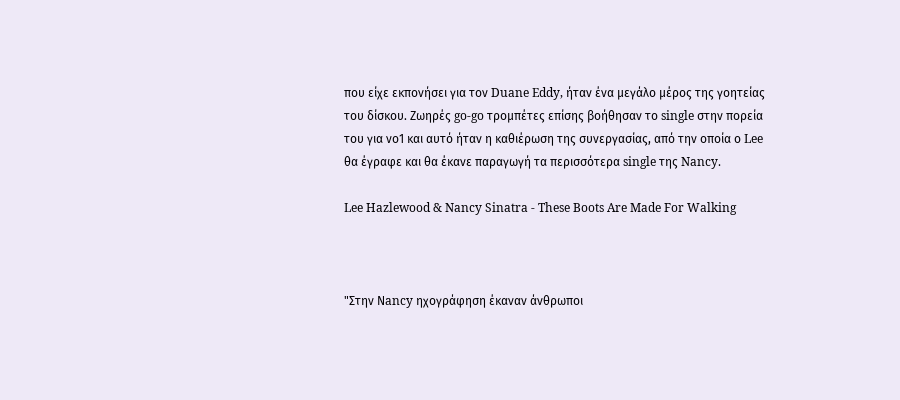που είχε εκπονήσει για τον Duane Eddy, ήταν ένα μεγάλο μέρος της γοητείας του δίσκου. Ζωηρές go-go τρομπέτες επίσης βοήθησαν το single στην πορεία του για νο1 και αυτό ήταν η καθιέρωση της συνεργασίας, από την οποία ο Lee θα έγραφε και θα έκανε παραγωγή τα περισσότερα single της Nancy.

Lee Hazlewood & Nancy Sinatra - These Boots Are Made For Walking



"Στην Νancy ηχογράφηση έκαναν άνθρωποι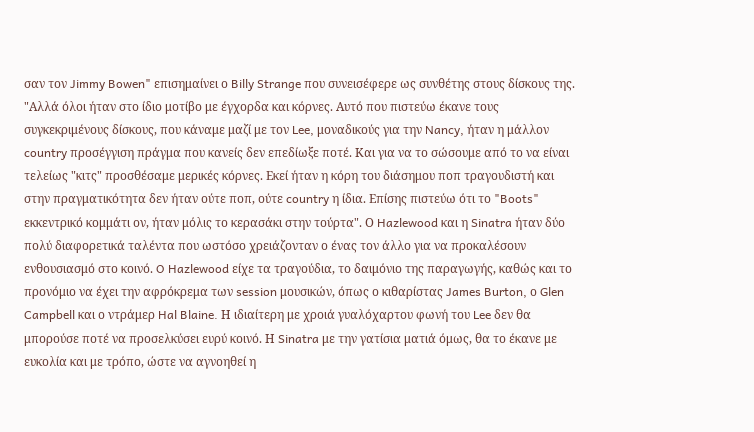σαν τον Jimmy Bowen" επισημαίνει ο Billy Strange που συνεισέφερε ως συνθέτης στους δίσκους της. "Αλλά όλοι ήταν στο ίδιο μοτίβο με έγχορδα και κόρνες. Αυτό που πιστεύω έκανε τους συγκεκριμένους δίσκους, που κάναμε μαζί με τον Lee, μοναδικούς για την Nancy, ήταν η μάλλον country προσέγγιση πράγμα που κανείς δεν επεδίωξε ποτέ. Και για να το σώσουμε από το να είναι τελείως "κιτς" προσθέσαμε μερικές κόρνες. Εκεί ήταν η κόρη του διάσημου ποπ τραγουδιστή και στην πραγματικότητα δεν ήταν ούτε ποπ, ούτε country η ίδια. Επίσης πιστεύω ότι το "Boots" εκκεντρικό κομμάτι ον, ήταν μόλις το κερασάκι στην τούρτα". Ο Hazlewood και η Sinatra ήταν δύο πολύ διαφορετικά ταλέντα που ωστόσο χρειάζονταν ο ένας τον άλλο για να προκαλέσουν ενθουσιασμό στο κοινό. O Hazlewood είχε τα τραγούδια, το δαιμόνιο της παραγωγής, καθώς και το προνόμιο να έχει την αφρόκρεμα των session μουσικών, όπως ο κιθαρίστας James Burton, ο Glen Campbell και ο ντράμερ Hal Blaine. Η ιδιαίτερη με χροιά γυαλόχαρτου φωνή του Lee δεν θα μπορούσε ποτέ να προσελκύσει ευρύ κοινό. Η Sinatra με την γατίσια ματιά όμως, θα το έκανε με ευκολία και με τρόπο, ώστε να αγνοηθεί η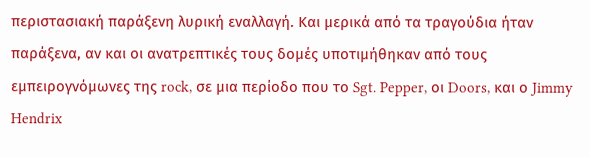περιστασιακή παράξενη λυρική εναλλαγή. Και μερικά από τα τραγούδια ήταν παράξενα, αν και οι ανατρεπτικές τους δομές υποτιμήθηκαν από τους εμπειρογνόμωνες της rock, σε μια περίοδο που το Sgt. Pepper, οι Doors, και ο Jimmy Hendrix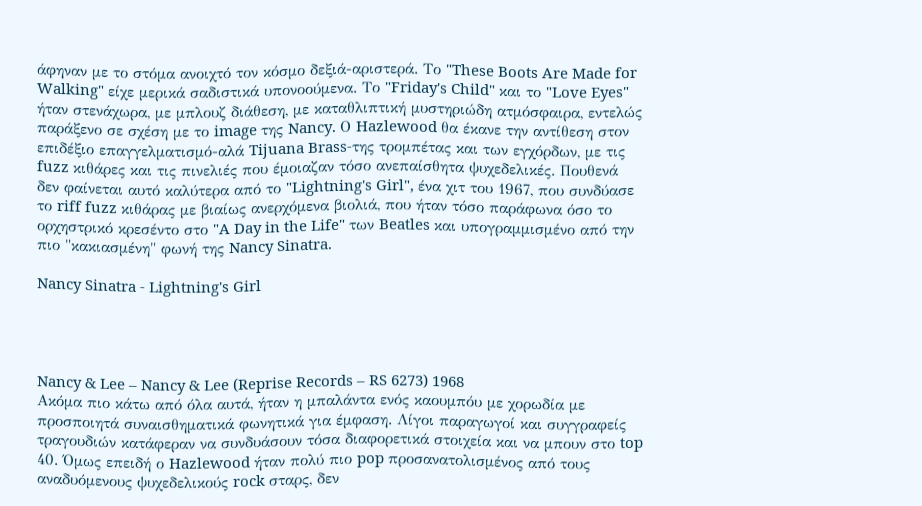άφηναν με το στόμα ανοιχτό τον κόσμο δεξιά-αριστερά. Το "These Boots Are Made for Walking" είχε μερικά σαδιστικά υπονοούμενα. Το "Friday's Child" και το "Love Eyes" ήταν στενάχωρα, με μπλουζ διάθεση, με καταθλιπτική μυστηριώδη ατμόσφαιρα, εντελώς παράξενο σε σχέση με το image της Nancy. Ο Hazlewood θα έκανε την αντίθεση στον επιδέξιο επαγγελματισμό-αλά Tijuana Brass-της τρομπέτας και των εγχόρδων, με τις fuzz κιθάρες και τις πινελιές που έμοιαζαν τόσο ανεπαίσθητα ψυχεδελικές. Πουθενά δεν φαίνεται αυτό καλύτερα από το "Lightning's Girl", ένα χιτ του 1967, που συνδύασε το riff fuzz κιθάρας με βιαίως ανερχόμενα βιολιά, που ήταν τόσο παράφωνα όσο το ορχηστρικό κρεσέντο στο "A Day in the Life" των Beatles και υπογραμμισμένο από την πιο "κακιασμένη" φωνή της Nancy Sinatra.

Nancy Sinatra - Lightning's Girl




Nancy & Lee – Nancy & Lee (Reprise Records – RS 6273) 1968
Ακόμα πιο κάτω από όλα αυτά, ήταν η μπαλάντα ενός καουμπόυ με χορωδία με προσποιητά συναισθηματικά φωνητικά για έμφαση. Λίγοι παραγωγοί και συγγραφείς τραγουδιών κατάφεραν να συνδυάσουν τόσα διαφορετικά στοιχεία και να μπουν στο top 40. Όμως επειδή ο Hazlewood ήταν πολύ πιο pop προσανατολισμένος από τους αναδυόμενους ψυχεδελικούς rock σταρς, δεν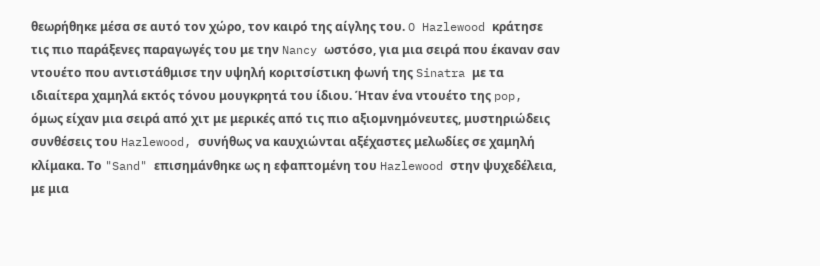θεωρήθηκε μέσα σε αυτό τον χώρο, τον καιρό της αίγλης του. O Hazlewood κράτησε τις πιο παράξενες παραγωγές του με την Nancy ωστόσο, για μια σειρά που έκαναν σαν ντουέτο που αντιστάθμισε την υψηλή κοριτσίστικη φωνή της Sinatra με τα ιδιαίτερα χαμηλά εκτός τόνου μουγκρητά του ίδιου. Ήταν ένα ντουέτο της pop, όμως είχαν μια σειρά από χιτ με μερικές από τις πιο αξιομνημόνευτες, μυστηριώδεις συνθέσεις του Hazlewood, συνήθως να καυχιώνται αξέχαστες μελωδίες σε χαμηλή κλίμακα. Το "Sand" επισημάνθηκε ως η εφαπτομένη του Hazlewood στην ψυχεδέλεια, με μια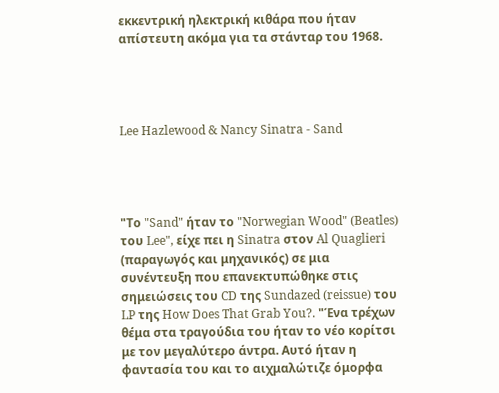εκκεντρική ηλεκτρική κιθάρα που ήταν απίστευτη ακόμα για τα στάνταρ του 1968.




Lee Hazlewood & Nancy Sinatra - Sand




"Το "Sand" ήταν το "Norwegian Wood" (Beatles) του Lee", είχε πει η Sinatra στον Al Quaglieri (παραγωγός και μηχανικός) σε μια συνέντευξη που επανεκτυπώθηκε στις σημειώσεις του CD της Sundazed (reissue) του LP της How Does That Grab You?. "Ένα τρέχων θέμα στα τραγούδια του ήταν το νέο κορίτσι με τον μεγαλύτερο άντρα. Αυτό ήταν η φαντασία του και το αιχμαλώτιζε όμορφα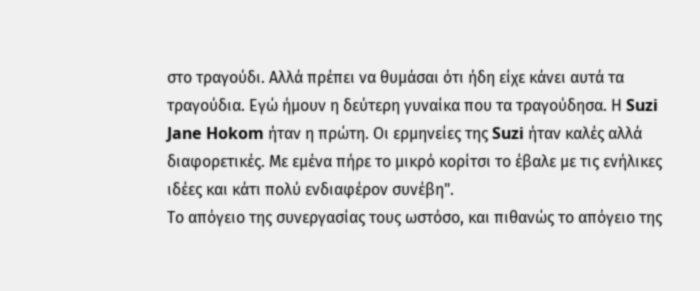στο τραγούδι. Αλλά πρέπει να θυμάσαι ότι ήδη είχε κάνει αυτά τα τραγούδια. Εγώ ήμουν η δεύτερη γυναίκα που τα τραγούδησα. Η Suzi Jane Hokom ήταν η πρώτη. Οι ερμηνείες της Suzi ήταν καλές αλλά διαφορετικές. Με εμένα πήρε το μικρό κορίτσι το έβαλε με τις ενήλικες ιδέες και κάτι πολύ ενδιαφέρον συνέβη".
Το απόγειο της συνεργασίας τους ωστόσο, και πιθανώς το απόγειο της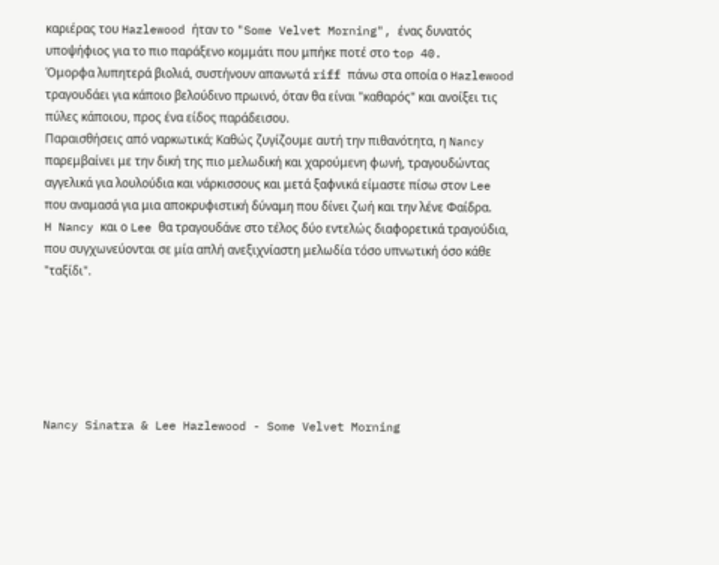καριέρας του Hazlewood ήταν το "Some Velvet Morning", ένας δυνατός υποψήφιος για το πιο παράξενο κομμάτι που μπήκε ποτέ στο top 40.
Όμορφα λυπητερά βιολιά, συστήνουν απανωτά riff πάνω στα οποία ο Hazlewood τραγουδάει για κάποιο βελούδινο πρωινό, όταν θα είναι "καθαρός" και ανοίξει τις πύλες κάποιου, προς ένα είδος παράδεισου.
Παραισθήσεις από ναρκωτικά; Καθώς ζυγίζουμε αυτή την πιθανότητα, η Nancy παρεμβαίνει με την δική της πιο μελωδική και χαρούμενη φωνή, τραγουδώντας αγγελικά για λουλούδια και νάρκισσους και μετά ξαφνικά είμαστε πίσω στον Lee που αναμασά για μια αποκρυφιστική δύναμη που δίνει ζωή και την λένε Φαίδρα.
H Nancy και ο Lee θα τραγουδάνε στο τέλος δύο εντελώς διαφορετικά τραγούδια, που συγχωνεύονται σε μία απλή ανεξιχνίαστη μελωδία τόσο υπνωτική όσο κάθε "ταξίδι".






Nancy Sinatra & Lee Hazlewood - Some Velvet Morning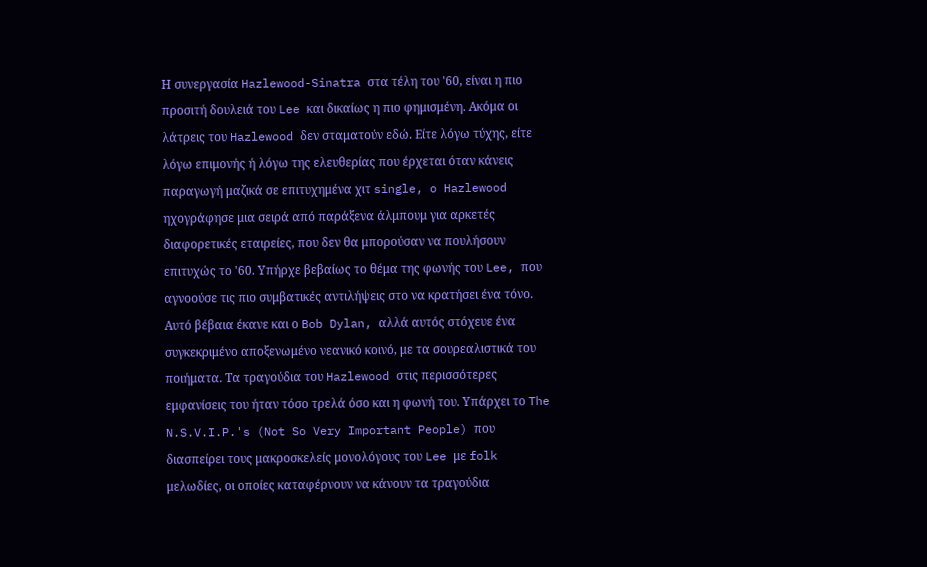Η συνεργασία Hazlewood-Sinatra στα τέλη του '60, είναι η πιο προσιτή δουλειά του Lee και δικαίως η πιο φημισμένη. Ακόμα οι λάτρεις του Hazlewood δεν σταματούν εδώ. Είτε λόγω τύχης, είτε λόγω επιμονής ή λόγω της ελευθερίας που έρχεται όταν κάνεις παραγωγή μαζικά σε επιτυχημένα χιτ single, o Hazlewood ηχογράφησε μια σειρά από παράξενα άλμπουμ για αρκετές διαφορετικές εταιρείες, που δεν θα μπορούσαν να πουλήσουν επιτυχώς το '60. Υπήρχε βεβαίως το θέμα της φωνής του Lee, που αγνοούσε τις πιο συμβατικές αντιλήψεις στο να κρατήσει ένα τόνο. Αυτό βέβαια έκανε και ο Bob Dylan, αλλά αυτός στόχευε ένα συγκεκριμένο αποξενωμένο νεανικό κοινό, με τα σουρεαλιστικά του ποιήματα. Τα τραγούδια του Hazlewood στις περισσότερες εμφανίσεις του ήταν τόσο τρελά όσο και η φωνή του. Υπάρχει το The N.S.V.I.P.'s (Not So Very Important People) που διασπείρει τους μακροσκελείς μονολόγους του Lee με folk μελωδίες, οι οποίες καταφέρνουν να κάνουν τα τραγούδια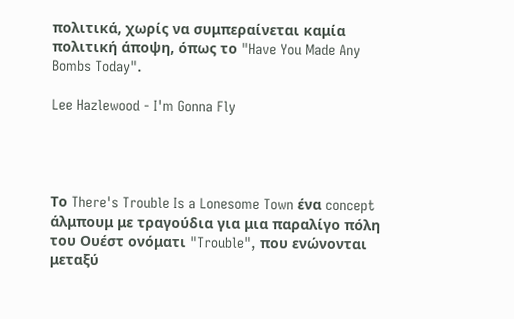πολιτικά, χωρίς να συμπεραίνεται καμία πολιτική άποψη, όπως το "Have You Made Any Bombs Today".

Lee Hazlewood - I'm Gonna Fly




Το There's Trouble Is a Lonesome Town ένα concept άλμπουμ με τραγούδια για μια παραλίγο πόλη του Ουέστ ονόματι "Trouble", που ενώνονται μεταξύ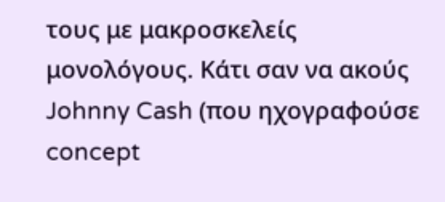τους με μακροσκελείς μονολόγους. Κάτι σαν να ακούς Johnny Cash (που ηχογραφούσε concept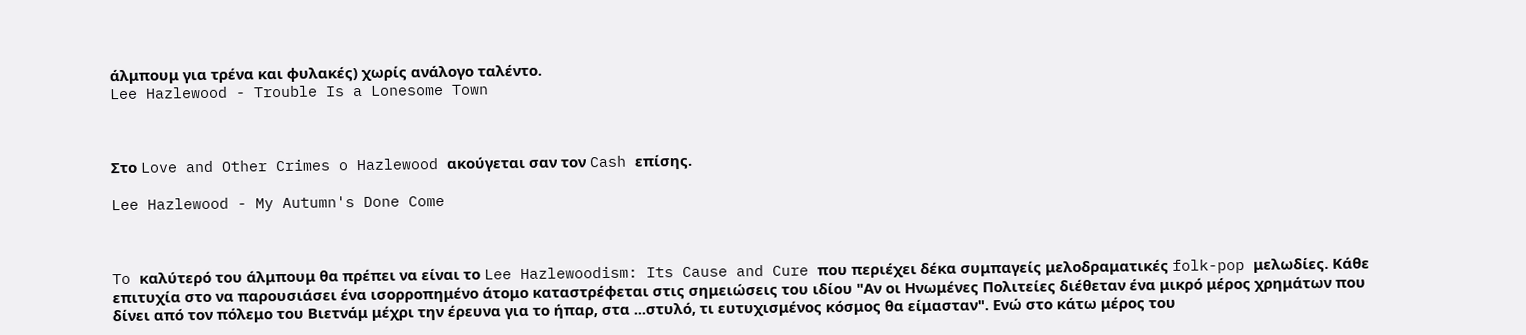άλμπουμ για τρένα και φυλακές) χωρίς ανάλογο ταλέντο.
Lee Hazlewood - Trouble Is a Lonesome Town



Στο Love and Other Crimes o Hazlewood ακούγεται σαν τον Cash επίσης.

Lee Hazlewood - My Autumn's Done Come



To καλύτερό του άλμπουμ θα πρέπει να είναι το Lee Hazlewoodism: Its Cause and Cure που περιέχει δέκα συμπαγείς μελοδραματικές folk-pop μελωδίες. Κάθε επιτυχία στο να παρουσιάσει ένα ισορροπημένο άτομο καταστρέφεται στις σημειώσεις του ιδίου "Αν οι Ηνωμένες Πολιτείες διέθεταν ένα μικρό μέρος χρημάτων που δίνει από τον πόλεμο του Βιετνάμ μέχρι την έρευνα για το ήπαρ, στα ...στυλό, τι ευτυχισμένος κόσμος θα είμασταν". Ενώ στο κάτω μέρος του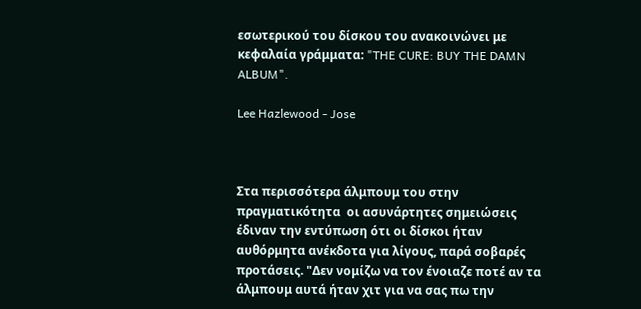εσωτερικού του δίσκου του ανακοινώνει με κεφαλαία γράμματα: "THE CURE: BUY THE DAMN ALBUM".

Lee Hazlewood - Jose



Στα περισσότερα άλμπουμ του στην πραγματικότητα  οι ασυνάρτητες σημειώσεις έδιναν την εντύπωση ότι οι δίσκοι ήταν αυθόρμητα ανέκδοτα για λίγους, παρά σοβαρές προτάσεις. "Δεν νομίζω να τον ένοιαζε ποτέ αν τα άλμπουμ αυτά ήταν χιτ για να σας πω την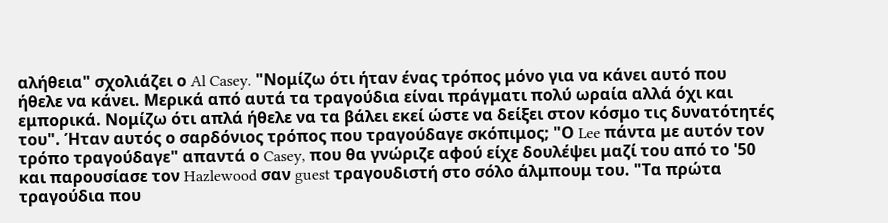αλήθεια" σχολιάζει ο Al Casey. "Νομίζω ότι ήταν ένας τρόπος μόνο για να κάνει αυτό που ήθελε να κάνει. Μερικά από αυτά τα τραγούδια είναι πράγματι πολύ ωραία αλλά όχι και εμπορικά. Νομίζω ότι απλά ήθελε να τα βάλει εκεί ώστε να δείξει στον κόσμο τις δυνατότητές του". Ήταν αυτός ο σαρδόνιος τρόπος που τραγούδαγε σκόπιμος; "Ο Lee πάντα με αυτόν τον τρόπο τραγούδαγε" απαντά ο Casey, που θα γνώριζε αφού είχε δουλέψει μαζί του από το '50 και παρουσίασε τον Hazlewood σαν guest τραγουδιστή στο σόλο άλμπουμ του. "Τα πρώτα τραγούδια που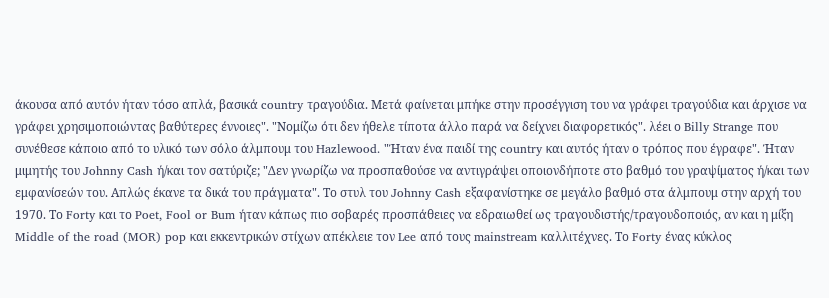άκουσα από αυτόν ήταν τόσο απλά, βασικά country τραγούδια. Μετά φαίνεται μπήκε στην προσέγγιση του να γράφει τραγούδια και άρχισε να γράφει χρησιμοποιώντας βαθύτερες έννοιες". "Νομίζω ότι δεν ήθελε τίποτα άλλο παρά να δείχνει διαφορετικός". λέει ο Billy Strange που συνέθεσε κάποιο από το υλικό των σόλο άλμπουμ του Hazlewood. "Ήταν ένα παιδί της country και αυτός ήταν ο τρόπος που έγραφε". Ήταν μιμητής του Johnny Cash ή/και τον σατύριζε; "Δεν γνωρίζω να προσπαθούσε να αντιγράψει οποιονδήποτε στο βαθμό του γραψίματος ή/και των εμφανίσεών του. Απλώς έκανε τα δικά του πράγματα". Το στυλ του Johnny Cash εξαφανίστηκε σε μεγάλο βαθμό στα άλμπουμ στην αρχή του 1970. Το Forty και το Poet, Fool or Bum ήταν κάπως πιο σοβαρές προσπάθειες να εδραιωθεί ως τραγουδιστής/τραγουδοποιός, αν και η μίξη Middle of the road (MOR) pop και εκκεντρικών στίχων απέκλειε τον Lee από τους mainstream καλλιτέχνες. Το Forty ένας κύκλος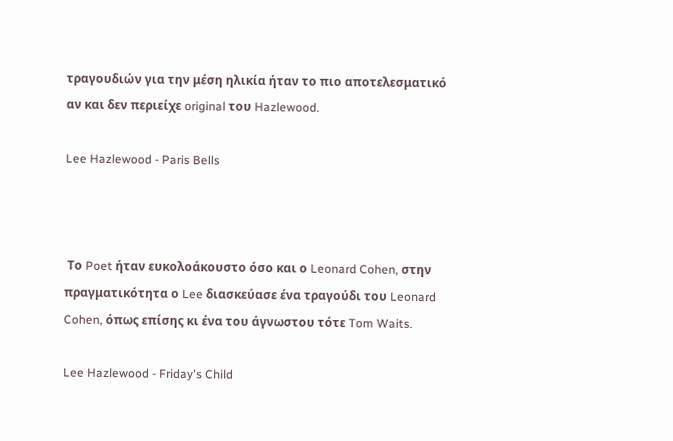τραγουδιών για την μέση ηλικία ήταν το πιο αποτελεσματικό αν και δεν περιείχε original του Hazlewood.

Lee Hazlewood - Paris Bells



 Το Poet ήταν ευκολοάκουστο όσο και ο Leonard Cohen, στην πραγματικότητα ο Lee διασκεύασε ένα τραγούδι του Leonard Cohen, όπως επίσης κι ένα του άγνωστου τότε Tom Waits.

Lee Hazlewood - Friday's Child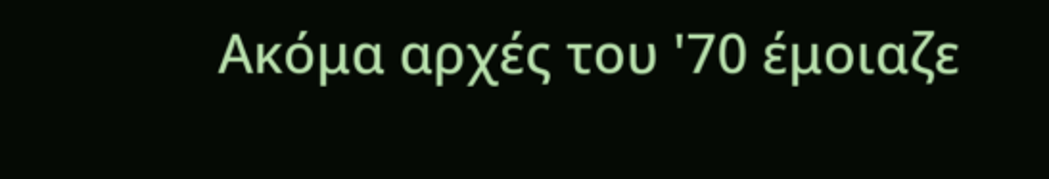Ακόμα αρχές του '70 έμοιαζε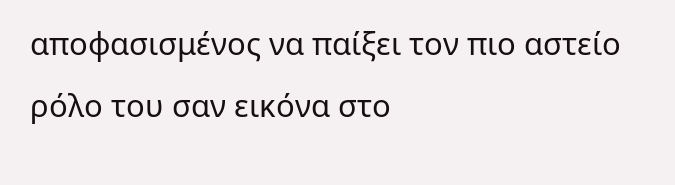αποφασισμένος να παίξει τον πιο αστείο ρόλο του σαν εικόνα στο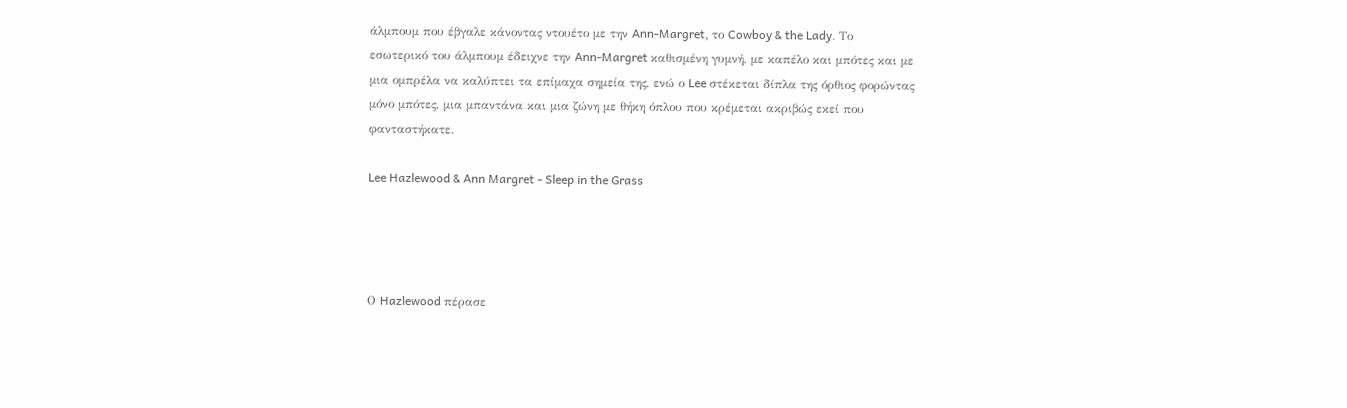άλμπουμ που έβγαλε κάνοντας ντουέτο με την Ann-Margret, το Cowboy & the Lady. Το εσωτερικό του άλμπουμ έδειχνε την Ann-Margret καθισμένη γυμνή, με καπέλο και μπότες και με μια ομπρέλα να καλύπτει τα επίμαχα σημεία της, ενώ ο Lee στέκεται δίπλα της όρθιος φορώντας μόνο μπότες, μια μπαντάνα και μια ζώνη με θήκη όπλου που κρέμεται ακριβώς εκεί που φανταστήκατε.

Lee Hazlewood & Ann Margret - Sleep in the Grass




Ο Hazlewood πέρασε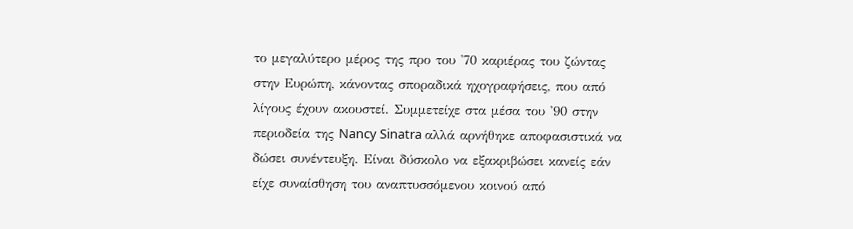το μεγαλύτερο μέρος της προ του '70 καριέρας του ζώντας στην Ευρώπη, κάνοντας σποραδικά ηχογραφήσεις, που από λίγους έχουν ακουστεί. Συμμετείχε στα μέσα του '90 στην περιοδεία της Nancy Sinatra αλλά αρνήθηκε αποφασιστικά να δώσει συνέντευξη. Είναι δύσκολο να εξακριβώσει κανείς εάν είχε συναίσθηση του αναπτυσσόμενου κοινού από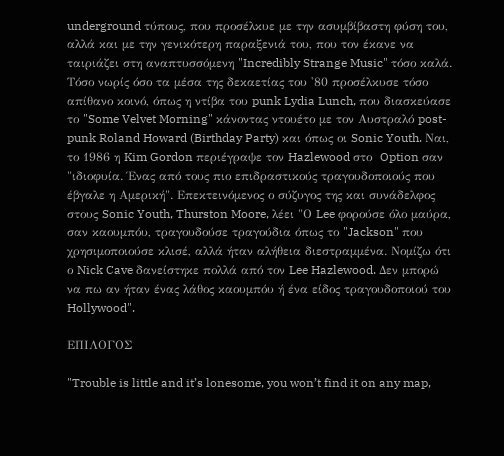underground τύπους, που προσέλκυε με την ασυμβίβαστη φύση του, αλλά και με την γενικότερη παραξενιά του, που τον έκανε να ταιριάζει στη αναπτυσσόμενη "Incredibly Strange Music" τόσο καλά. Τόσο νωρίς όσο τα μέσα της δεκαετίας του '80 προσέλκυσε τόσο απίθανο κοινό, όπως η ντίβα του punk Lydia Lunch, που διασκεύασε το "Some Velvet Morning" κάνοντας ντουέτο με τον Αυστραλό post-punk Roland Howard (Birthday Party) και όπως οι Sonic Youth. Ναι, το 1986 η Kim Gordon περιέγραψε τον Hazlewood στο  Option σαν "ιδιοφυία. Ένας από τους πιο επιδραστικούς τραγουδοποιούς που έβγαλε η Αμερική". Επεκτεινόμενος ο σύζυγος της και συνάδελφος στους Sonic Youth, Thurston Moore, λέει "Ο Lee φορούσε όλο μαύρα, σαν καουμπόυ, τραγουδούσε τραγούδια όπως το "Jackson" που χρησιμοποιούσε κλισέ, αλλά ήταν αλήθεια διεστραμμένα. Νομίζω ότι ο Nick Cave δανείστηκε πολλά από τον Lee Hazlewood. Δεν μπορώ να πω αν ήταν ένας λάθος καουμπόυ ή ένα είδος τραγουδοποιού του Hollywood".

ΕΠΙΛΟΓΟΣ

"Trouble is little and it’s lonesome, you won’t find it on any map,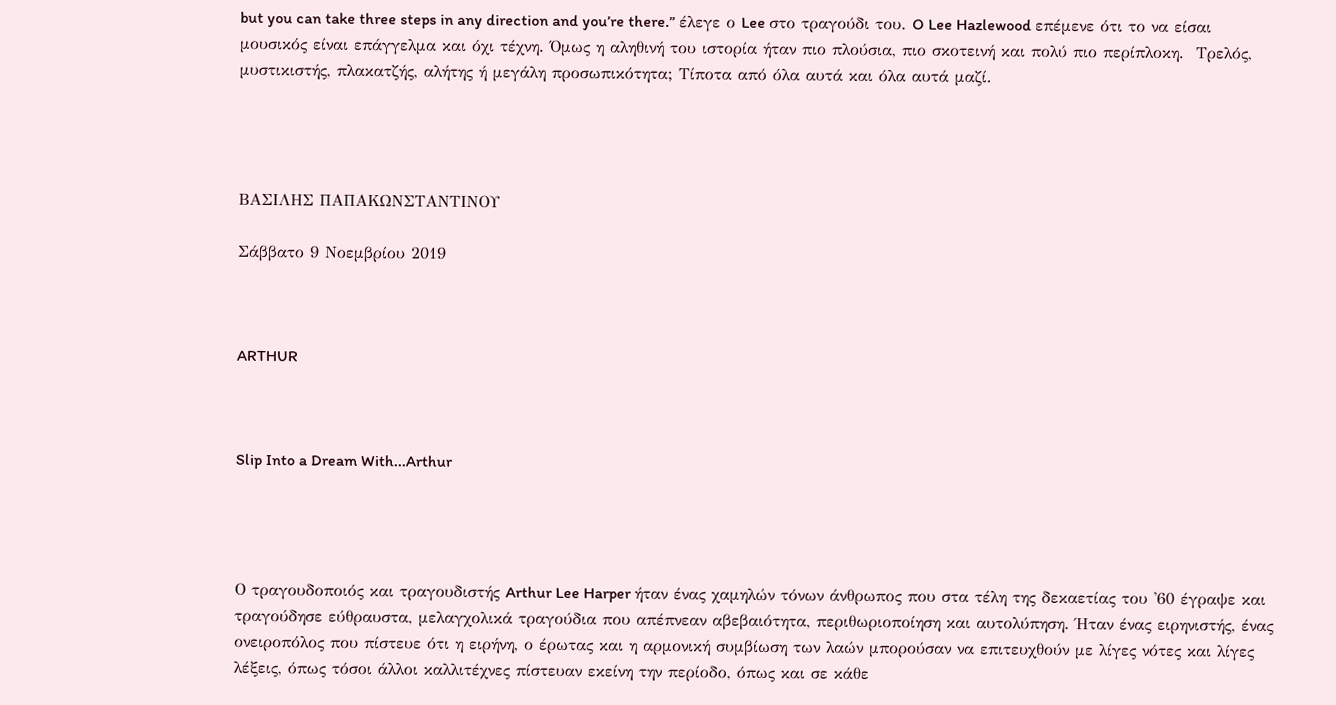but you can take three steps in any direction and you’re there.” έλεγε ο Lee στο τραγούδι του. O Lee Hazlewood επέμενε ότι το να είσαι μουσικός είναι επάγγελμα και όχι τέχνη. Όμως η αληθινή του ιστορία ήταν πιο πλούσια, πιο σκοτεινή και πολύ πιο περίπλοκη.  Τρελός, μυστικιστής, πλακατζής, αλήτης ή μεγάλη προσωπικότητα; Τίποτα από όλα αυτά και όλα αυτά μαζί.




ΒΑΣΙΛΗΣ ΠΑΠΑΚΩΝΣΤΑΝΤΙΝΟΥ

Σάββατο 9 Νοεμβρίου 2019



ARTHUR



Slip Into a Dream With...Arthur




Ο τραγουδοποιός και τραγουδιστής Arthur Lee Harper ήταν ένας χαμηλών τόνων άνθρωπος που στα τέλη της δεκαετίας του '60 έγραψε και τραγούδησε εύθραυστα, μελαγχολικά τραγούδια που απέπνεαν αβεβαιότητα, περιθωριοποίηση και αυτολύπηση. Ήταν ένας ειρηνιστής, ένας ονειροπόλος που πίστευε ότι η ειρήνη, ο έρωτας και η αρμονική συμβίωση των λαών μπορούσαν να επιτευχθούν με λίγες νότες και λίγες λέξεις, όπως τόσοι άλλοι καλλιτέχνες πίστευαν εκείνη την περίοδο, όπως και σε κάθε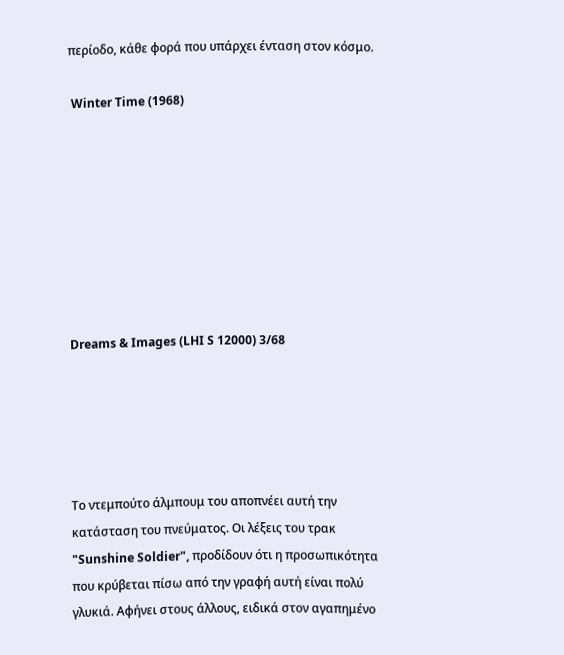περίοδο, κάθε φορά που υπάρχει ένταση στον κόσμο.

 Winter Time (1968)








Dreams & Images (LHI S 12000) 3/68





Το ντεμπούτο άλμπουμ του αποπνέει αυτή την κατάσταση του πνεύματος. Οι λέξεις του τρακ "Sunshine Soldier", προδίδουν ότι η προσωπικότητα που κρύβεται πίσω από την γραφή αυτή είναι πολύ γλυκιά. Αφήνει στους άλλους, ειδικά στον αγαπημένο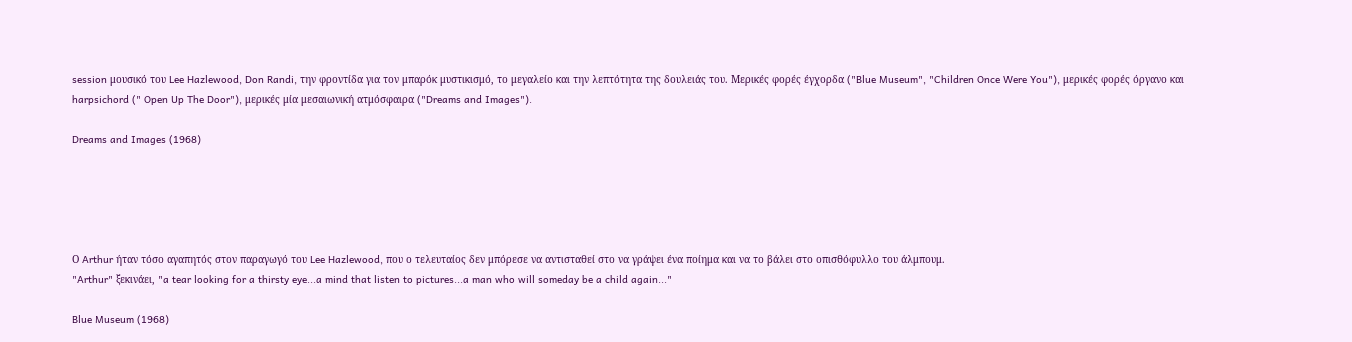session μουσικό του Lee Hazlewood, Don Randi, την φροντίδα για τον μπαρόκ μυστικισμό, το μεγαλείο και την λεπτότητα της δουλειάς του. Μερικές φορές έγχορδα ("Blue Museum", "Children Once Were You"), μερικές φορές όργανο και harpsichord (" Open Up The Door"), μερικές μία μεσαιωνική ατμόσφαιρα ("Dreams and Images").

Dreams and Images (1968)





Ο Arthur ήταν τόσο αγαπητός στον παραγωγό του Lee Hazlewood, που ο τελευταίος δεν μπόρεσε να αντισταθεί στο να γράψει ένα ποίημα και να το βάλει στο οπισθόφυλλο του άλμπουμ.
"Arthur" ξεκινάει, "a tear looking for a thirsty eye...a mind that listen to pictures...a man who will someday be a child again..."

Blue Museum (1968)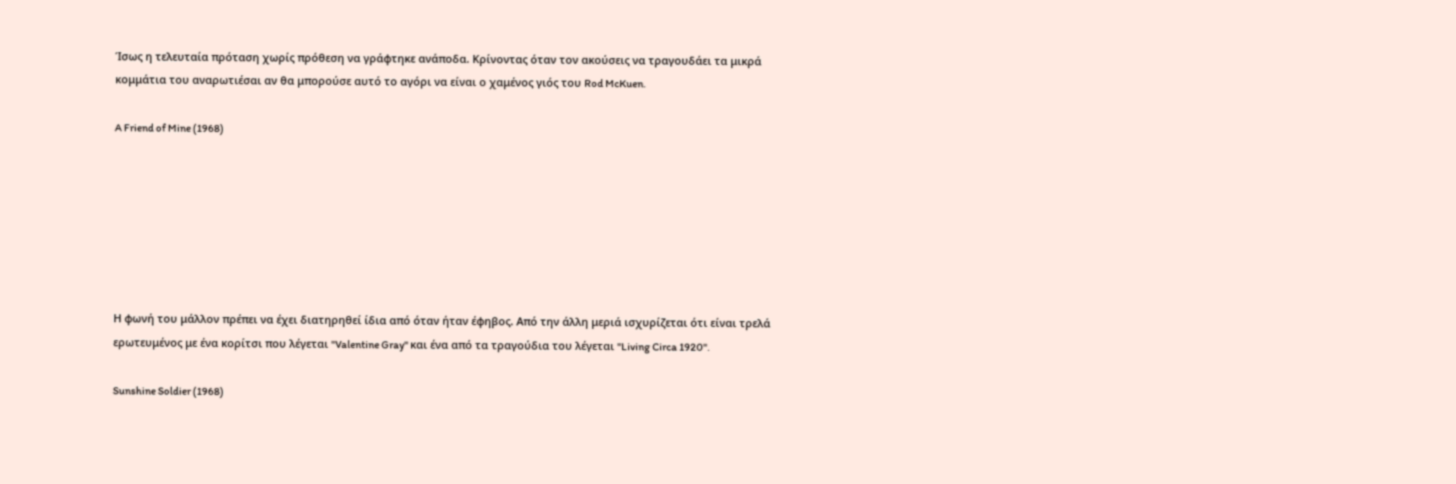Ίσως η τελευταία πρόταση χωρίς πρόθεση να γράφτηκε ανάποδα. Κρίνοντας όταν τον ακούσεις να τραγουδάει τα μικρά κομμάτια του αναρωτιέσαι αν θα μπορούσε αυτό το αγόρι να είναι ο χαμένος γιός του Rod McKuen.

A Friend of Mine (1968)







Η φωνή του μάλλον πρέπει να έχει διατηρηθεί ίδια από όταν ήταν έφηβος. Από την άλλη μεριά ισχυρίζεται ότι είναι τρελά ερωτευμένος με ένα κορίτσι που λέγεται "Valentine Gray" και ένα από τα τραγούδια του λέγεται "Living Circa 1920".

Sunshine Soldier (1968)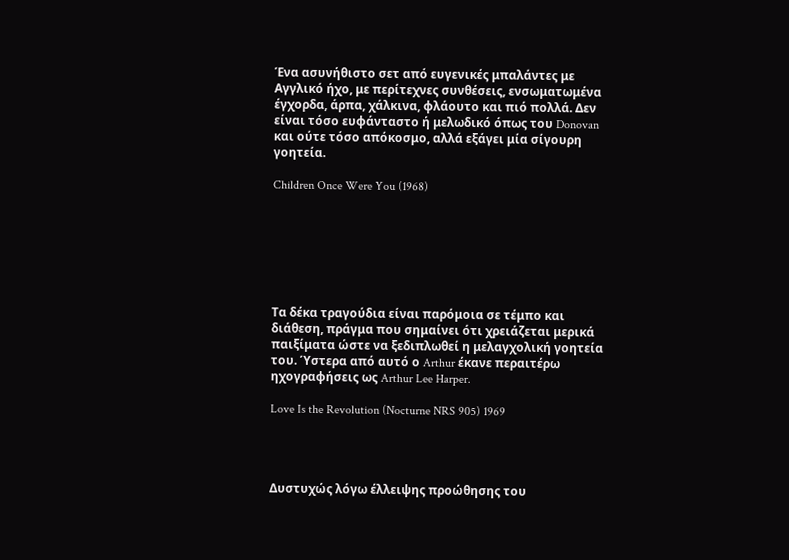Ένα ασυνήθιστο σετ από ευγενικές μπαλάντες με Αγγλικό ήχο, με περίτεχνες συνθέσεις, ενσωματωμένα έγχορδα, άρπα, χάλκινα, φλάουτο και πιό πολλά. Δεν είναι τόσο ευφάνταστο ή μελωδικό όπως του Donovan και ούτε τόσο απόκοσμο, αλλά εξάγει μία σίγουρη γοητεία.

Children Once Were You (1968)







Τα δέκα τραγούδια είναι παρόμοια σε τέμπο και διάθεση, πράγμα που σημαίνει ότι χρειάζεται μερικά παιξίματα ώστε να ξεδιπλωθεί η μελαγχολική γοητεία του. Ύστερα από αυτό ο Arthur έκανε περαιτέρω ηχογραφήσεις ως Arthur Lee Harper.

Love Is the Revolution (Nocturne NRS 905) 1969




Δυστυχώς λόγω έλλειψης προώθησης του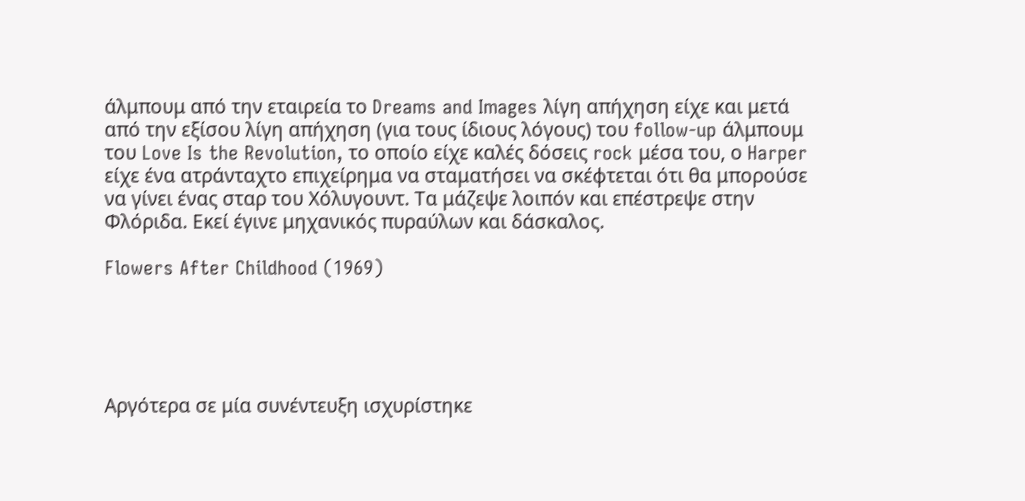άλμπουμ από την εταιρεία το Dreams and Images λίγη απήχηση είχε και μετά από την εξίσου λίγη απήχηση (για τους ίδιους λόγους) του follow-up άλμπουμ του Love Is the Revolution, το οποίο είχε καλές δόσεις rock μέσα του, ο Harper είχε ένα ατράνταχτο επιχείρημα να σταματήσει να σκέφτεται ότι θα μπορούσε να γίνει ένας σταρ του Χόλυγουντ. Τα μάζεψε λοιπόν και επέστρεψε στην Φλόριδα. Εκεί έγινε μηχανικός πυραύλων και δάσκαλος.

Flowers After Childhood (1969)





Αργότερα σε μία συνέντευξη ισχυρίστηκε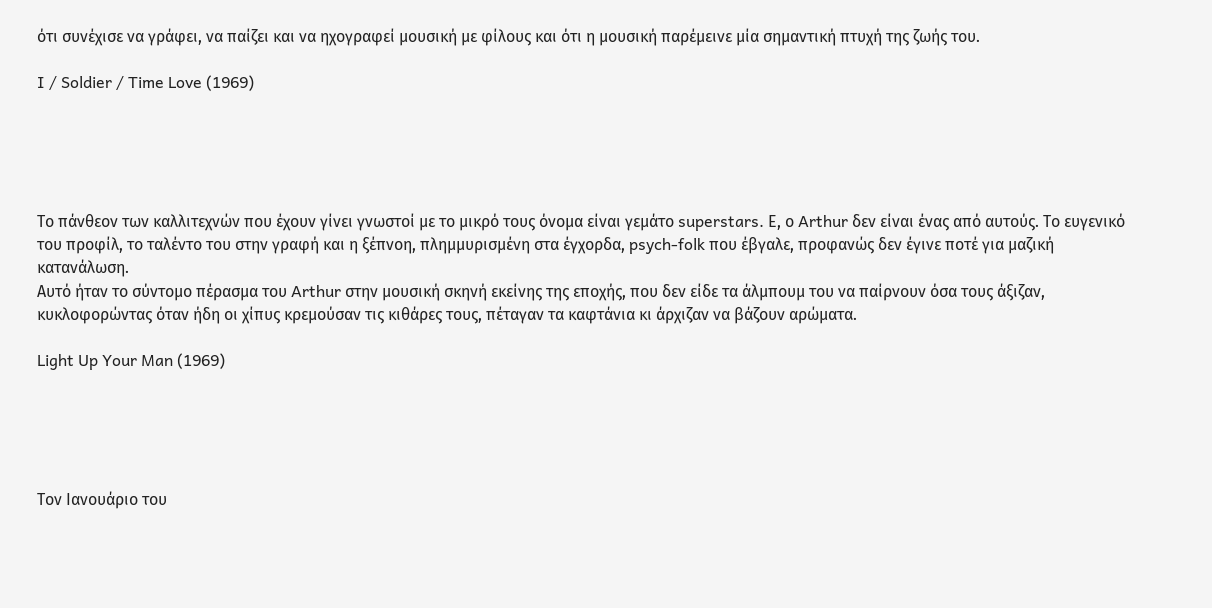ότι συνέχισε να γράφει, να παίζει και να ηχογραφεί μουσική με φίλους και ότι η μουσική παρέμεινε μία σημαντική πτυχή της ζωής του.

I / Soldier / Time Love (1969)





Το πάνθεον των καλλιτεχνών που έχουν γίνει γνωστοί με το μικρό τους όνομα είναι γεμάτο superstars. Ε, ο Arthur δεν είναι ένας από αυτούς. Το ευγενικό του προφίλ, το ταλέντο του στην γραφή και η ξέπνοη, πλημμυρισμένη στα έγχορδα, psych-folk που έβγαλε, προφανώς δεν έγινε ποτέ για μαζική κατανάλωση.
Αυτό ήταν το σύντομο πέρασμα του Arthur στην μουσική σκηνή εκείνης της εποχής, που δεν είδε τα άλμπουμ του να παίρνουν όσα τους άξιζαν, κυκλοφορώντας όταν ήδη οι χίπυς κρεμούσαν τις κιθάρες τους, πέταγαν τα καφτάνια κι άρχιζαν να βάζουν αρώματα.

Light Up Your Man (1969)





Τον Ιανουάριο του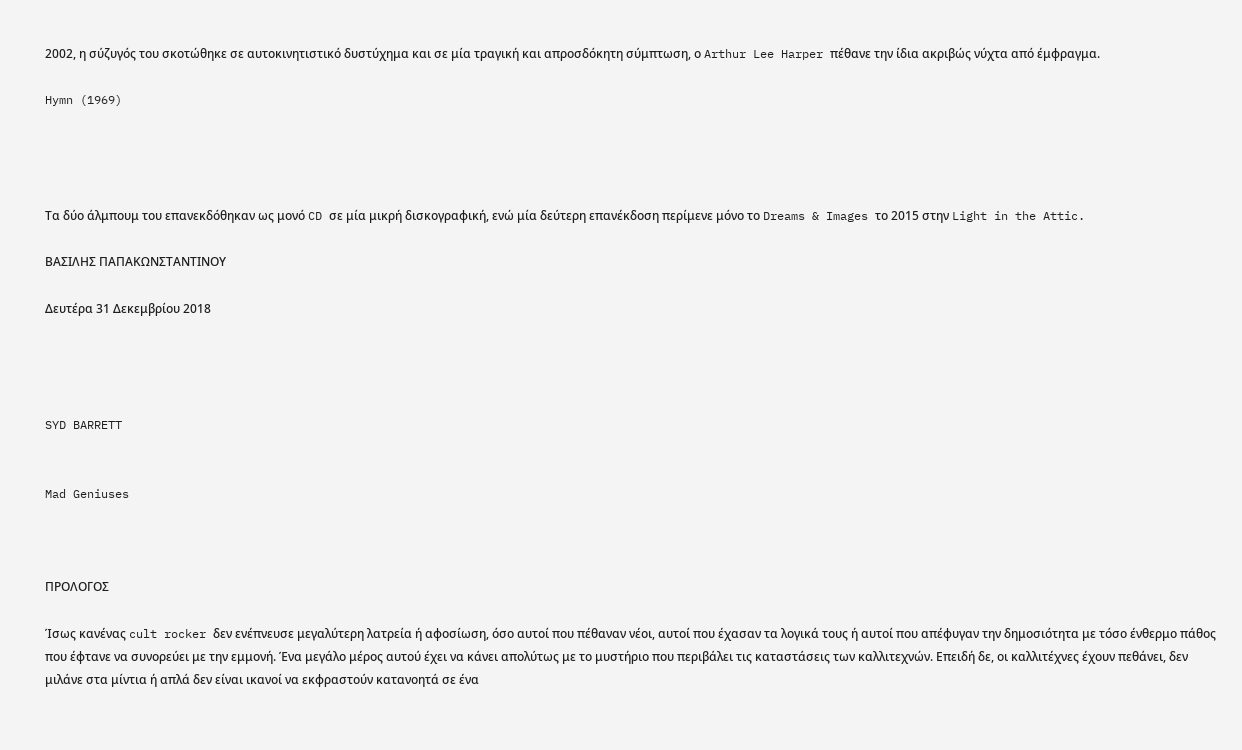2002, η σύζυγός του σκοτώθηκε σε αυτοκινητιστικό δυστύχημα και σε μία τραγική και απροσδόκητη σύμπτωση, ο Arthur Lee Harper πέθανε την ίδια ακριβώς νύχτα από έμφραγμα.

Hymn (1969)




Τα δύο άλμπουμ του επανεκδόθηκαν ως μονό CD σε μία μικρή δισκογραφική, ενώ μία δεύτερη επανέκδοση περίμενε μόνο το Dreams & Images το 2015 στην Light in the Attic.

ΒΑΣΙΛΗΣ ΠΑΠΑΚΩΝΣΤΑΝΤΙΝΟΥ

Δευτέρα 31 Δεκεμβρίου 2018




SYD BARRETT


Mad Geniuses



ΠΡΟΛΟΓΟΣ

Ίσως κανένας cult rocker δεν ενέπνευσε μεγαλύτερη λατρεία ή αφοσίωση, όσο αυτοί που πέθαναν νέοι, αυτοί που έχασαν τα λογικά τους ή αυτοί που απέφυγαν την δημοσιότητα με τόσο ένθερμο πάθος που έφτανε να συνορεύει με την εμμονή. Ένα μεγάλο μέρος αυτού έχει να κάνει απολύτως με το μυστήριο που περιβάλει τις καταστάσεις των καλλιτεχνών. Επειδή δε, οι καλλιτέχνες έχουν πεθάνει, δεν μιλάνε στα μίντια ή απλά δεν είναι ικανοί να εκφραστούν κατανοητά σε ένα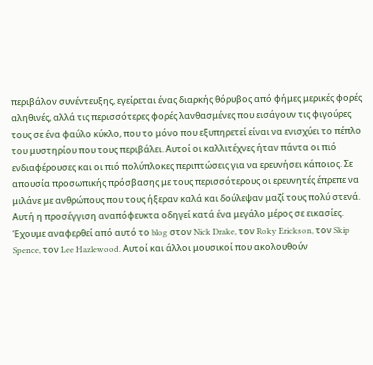περιβάλον συνέντευξης, εγείρεται ένας διαρκής θόρυβος από φήμες μερικές φορές αληθινές, αλλά τις περισσότερες φορές λανθασμένες που εισάγουν τις φιγούρες τους σε ένα φαύλο κύκλο, που το μόνο που εξυπηρετεί είναι να ενισχύει το πέπλο του μυστηρίου που τους περιβάλει. Αυτοί οι καλλιτέχνες ήταν πάντα οι πιό ενδιαφέρουσες και οι πιό πολύπλοκες περιπτώσεις για να ερευνήσει κάποιος. Σε απουσία προσωπικής πρόσβασης με τους περισσότερους οι ερευνητές έπρεπε να μιλάνε με ανθρώπους που τους ήξεραν καλά και δούλεψαν μαζί τους πολύ στενά. Αυτή η προσέγγιση αναπόφευκτα οδηγεί κατά ένα μεγάλο μέρος σε εικασίες. Έχουμε αναφερθεί από αυτό το blog στον Nick Drake, τον Roky Erickson, τoν Skip Spence, τον Lee Hazlewood. Αυτοί και άλλοι μουσικοί που ακολουθούν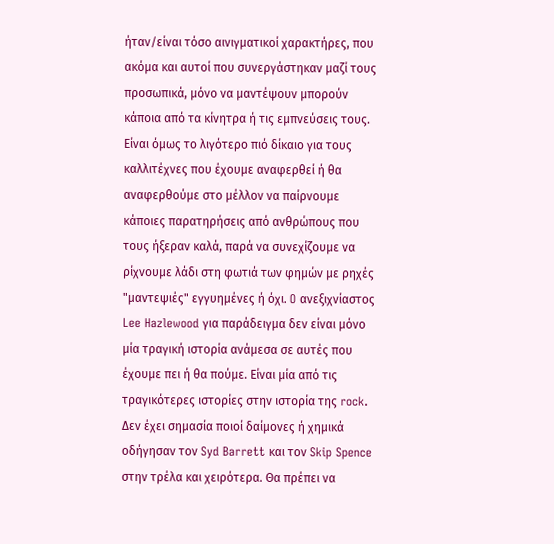ήταν/είναι τόσο αινιγματικοί χαρακτήρες, που ακόμα και αυτοί που συνεργάστηκαν μαζί τους προσωπικά, μόνο να μαντέψουν μπορούν κάποια από τα κίνητρα ή τις εμπνεύσεις τους. Είναι όμως το λιγότερο πιό δίκαιο για τους καλλιτέχνες που έχουμε αναφερθεί ή θα αναφερθούμε στο μέλλον να παίρνουμε κάποιες παρατηρήσεις από ανθρώπους που τους ήξεραν καλά, παρά να συνεχίζουμε να ρίχνουμε λάδι στη φωτιά των φημών με ρηχές "μαντεψιές" εγγυημένες ή όχι. O ανεξιχνίαστος Lee Hazlewood για παράδειγμα δεν είναι μόνο μία τραγική ιστορία ανάμεσα σε αυτές που έχουμε πει ή θα πούμε. Είναι μία από τις τραγικότερες ιστορίες στην ιστορία της rock. Δεν έχει σημασία ποιοί δαίμονες ή χημικά οδήγησαν τον Syd Barrett και τον Skip Spence στην τρέλα και χειρότερα. Θα πρέπει να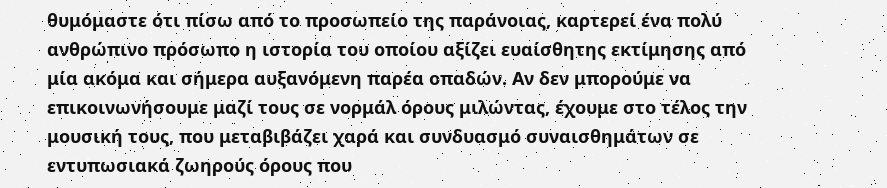θυμόμαστε ότι πίσω από το προσωπείο της παράνοιας, καρτερεί ένα πολύ ανθρώπινο πρόσωπο η ιστορία του οποίου αξίζει ευαίσθητης εκτίμησης από μία ακόμα και σήμερα αυξανόμενη παρέα οπαδών. Αν δεν μπορούμε να επικοινωνήσουμε μαζί τους σε νορμάλ όρους μιλώντας, έχουμε στο τέλος την μουσική τους, που μεταβιβάζει χαρά και συνδυασμό συναισθημάτων σε εντυπωσιακά ζωηρούς όρους που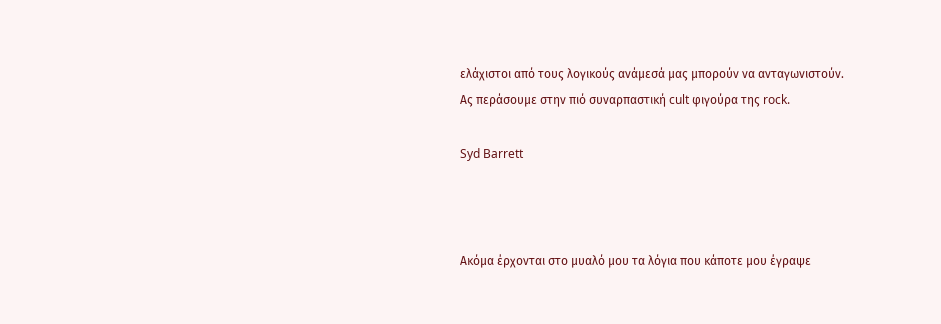ελάχιστοι από τους λογικούς ανάμεσά μας μπορούν να ανταγωνιστούν.
Ας περάσουμε στην πιό συναρπαστική cult φιγούρα της rock.

Syd Barrett



Ακόμα έρχονται στο μυαλό μου τα λόγια που κάποτε μου έγραψε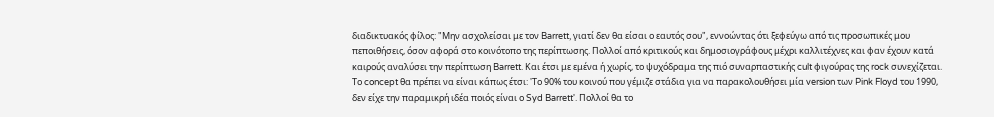διαδικτυακός φίλος: "Μην ασχολείσαι με τον Barrett, γιατί δεν θα είσαι ο εαυτός σου", εννοώντας ότι ξεφεύγω από τις προσωπικές μου πεποιθήσεις, όσον αφορά στο κοινότοπο της περίπτωσης. Πολλοί από κριτικούς και δημοσιογράφους μέχρι καλλιτέχνες και φαν έχουν κατά καιρούς αναλύσει την περίπτωση Barrett. Και έτσι με εμένα ή χωρίς, το ψυχόδραμα της πιό συναρπαστικής cult φιγούρας της rock συνεχίζεται. Το concept θα πρέπει να είναι κάπως έτσι: 'Το 90% του κοινού που γέμιζε στάδια για να παρακολουθήσει μία version των Pink Floyd του 1990, δεν είχε την παραμικρή ιδέα ποιός είναι ο Syd Barrett'. Πολλοί θα το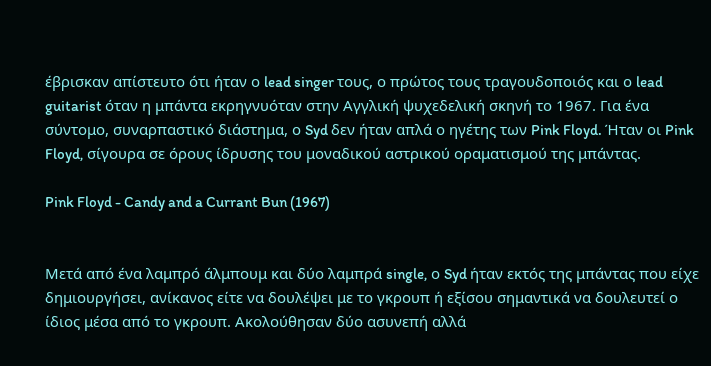έβρισκαν απίστευτο ότι ήταν ο lead singer τους, ο πρώτος τους τραγουδοποιός και ο lead guitarist όταν η μπάντα εκρηγνυόταν στην Αγγλική ψυχεδελική σκηνή το 1967. Για ένα σύντομο, συναρπαστικό διάστημα, ο Syd δεν ήταν απλά ο ηγέτης των Pink Floyd. Ήταν οι Pink Floyd, σίγουρα σε όρους ίδρυσης του μοναδικού αστρικού οραματισμού της μπάντας.

Pink Floyd - Candy and a Currant Bun (1967)


Μετά από ένα λαμπρό άλμπουμ και δύο λαμπρά single, ο Syd ήταν εκτός της μπάντας που είχε δημιουργήσει, ανίκανος είτε να δουλέψει με το γκρουπ ή εξίσου σημαντικά να δουλευτεί ο ίδιος μέσα από το γκρουπ. Ακολούθησαν δύο ασυνεπή αλλά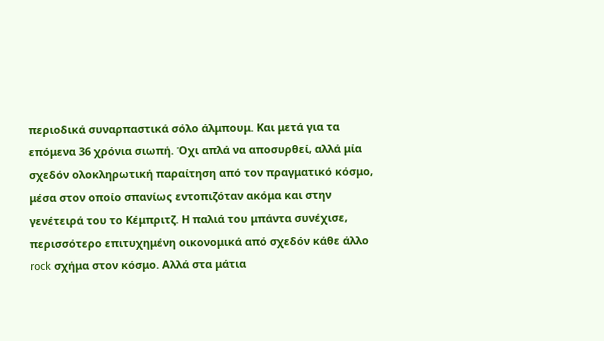περιοδικά συναρπαστικά σόλο άλμπουμ. Και μετά για τα επόμενα 36 χρόνια σιωπή. Όχι απλά να αποσυρθεί, αλλά μία σχεδόν ολοκληρωτική παραίτηση από τον πραγματικό κόσμο, μέσα στον οποίο σπανίως εντοπιζόταν ακόμα και στην γενέτειρά του το Κέμπριτζ. Η παλιά του μπάντα συνέχισε, περισσότερο επιτυχημένη οικονομικά από σχεδόν κάθε άλλο rock σχήμα στον κόσμο. Αλλά στα μάτια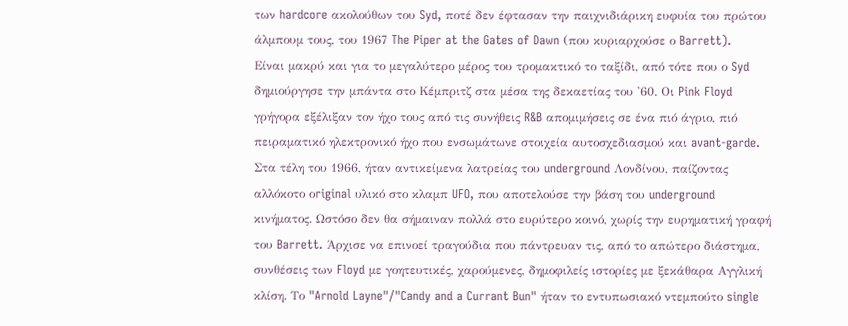των hardcore ακολούθων του Syd, ποτέ δεν έφτασαν την παιχνιδιάρικη ευφυία του πρώτου άλμπουμ τους, του 1967 The Piper at the Gates of Dawn (που κυριαρχούσε ο Barrett).
Είναι μακρύ και για το μεγαλύτερο μέρος του τρομακτικό το ταξίδι, από τότε που ο Syd δημιούργησε την μπάντα στο Κέμπριτζ στα μέσα της δεκαετίας του '60. Οι Pink Floyd γρήγορα εξέλιξαν τον ήχο τους από τις συνήθεις R&B απομιμήσεις σε ένα πιό άγριο, πιό πειραματικό ηλεκτρονικό ήχο που ενσωμάτωνε στοιχεία αυτοσχεδιασμού και avant-garde. Στα τέλη του 1966, ήταν αντικείμενα λατρείας του underground Λονδίνου, παίζοντας αλλόκοτο οriginal υλικό στο κλαμπ UFO, που αποτελούσε την βάση του underground κινήματος. Ωστόσο δεν θα σήμαιναν πολλά στο ευρύτερο κοινό, χωρίς την ευρηματική γραφή του Barrett. Άρχισε να επινοεί τραγούδια που πάντρευαν τις, από το απώτερο διάστημα, συνθέσεις των Floyd με γοητευτικές, χαρούμενες, δημοφιλείς ιστορίες με ξεκάθαρα Αγγλική κλίση. Το "Arnold Layne"/"Candy and a Currant Bun" ήταν το εντυπωσιακό ντεμπούτο single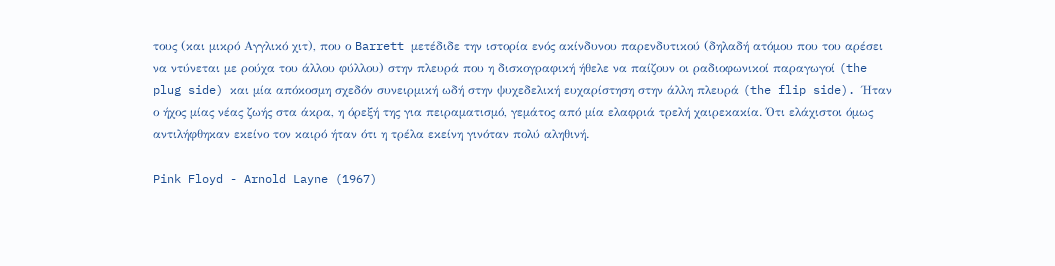τους (και μικρό Αγγλικό χιτ), που ο Barrett μετέδιδε την ιστορία ενός ακίνδυνου παρενδυτικού (δηλαδή ατόμου που του αρέσει να ντύνεται με ρούχα του άλλου φύλλου) στην πλευρά που η δισκογραφική ήθελε να παίζουν οι ραδιοφωνικοί παραγωγοί (the plug side) και μία απόκοσμη σχεδόν συνειρμική ωδή στην ψυχεδελική ευχαρίστηση στην άλλη πλευρά (the flip side). Ήταν ο ήχος μίας νέας ζωής στα άκρα, η όρεξή της για πειραματισμό, γεμάτος από μία ελαφριά τρελή χαιρεκακία. Ότι ελάχιστοι όμως αντιλήφθηκαν εκείνο τον καιρό ήταν ότι η τρέλα εκείνη γινόταν πολύ αληθινή.

Pink Floyd - Arnold Layne (1967)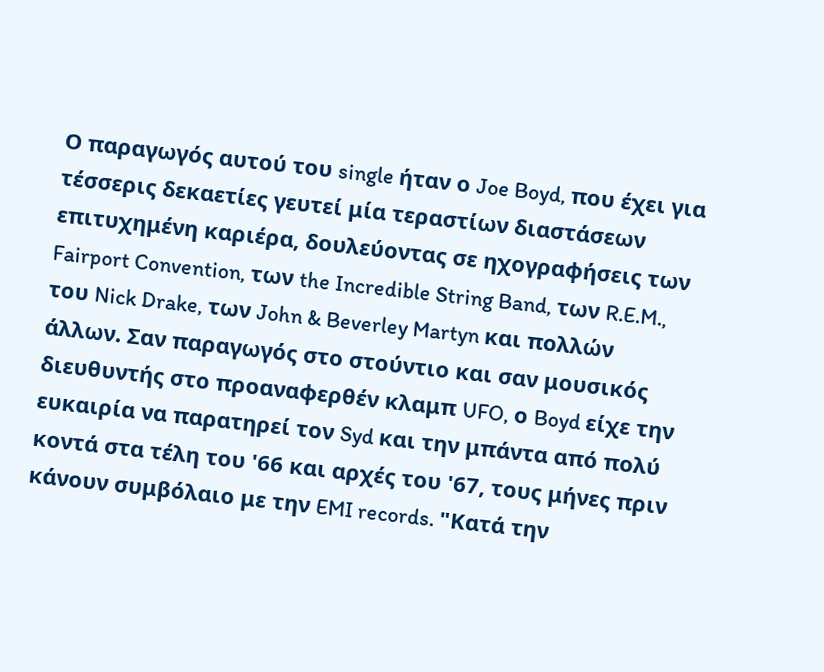Ο παραγωγός αυτού του single ήταν ο Joe Boyd, που έχει για τέσσερις δεκαετίες γευτεί μία τεραστίων διαστάσεων επιτυχημένη καριέρα, δουλεύοντας σε ηχογραφήσεις των Fairport Convention, των the Incredible String Band, των R.E.M., του Nick Drake, των John & Beverley Martyn και πολλών άλλων. Σαν παραγωγός στο στούντιο και σαν μουσικός διευθυντής στο προαναφερθέν κλαμπ UFO, ο Boyd είχε την ευκαιρία να παρατηρεί τον Syd και την μπάντα από πολύ κοντά στα τέλη του '66 και αρχές του '67, τους μήνες πριν κάνουν συμβόλαιο με την EMI records. "Κατά την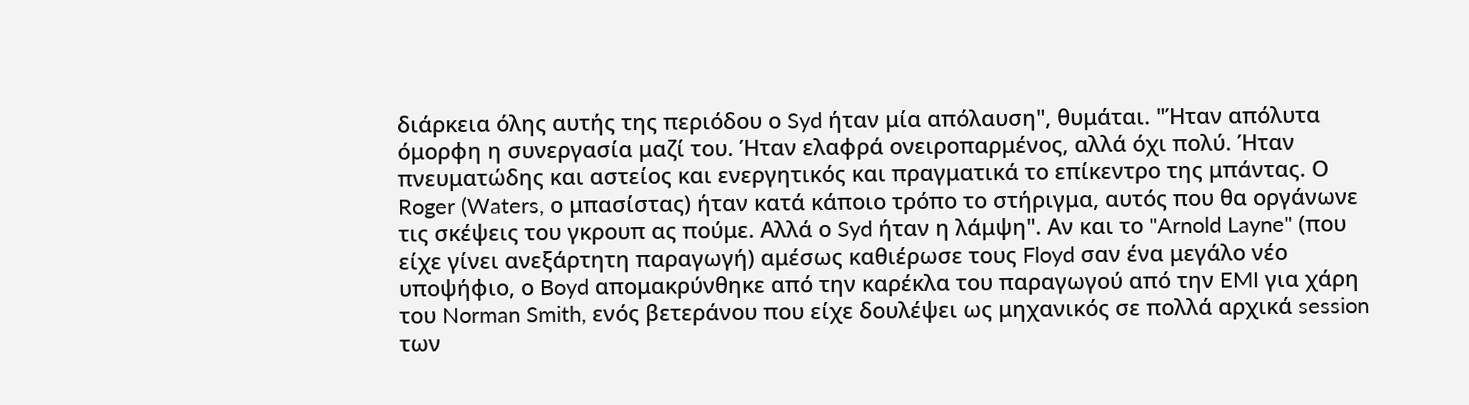διάρκεια όλης αυτής της περιόδου ο Syd ήταν μία απόλαυση", θυμάται. "Ήταν απόλυτα όμορφη η συνεργασία μαζί του. Ήταν ελαφρά ονειροπαρμένος, αλλά όχι πολύ. Ήταν πνευματώδης και αστείος και ενεργητικός και πραγματικά το επίκεντρο της μπάντας. Ο Roger (Waters, ο μπασίστας) ήταν κατά κάποιο τρόπο το στήριγμα, αυτός που θα οργάνωνε τις σκέψεις του γκρουπ ας πούμε. Αλλά ο Syd ήταν η λάμψη". Αν και το "Arnold Layne" (που είχε γίνει ανεξάρτητη παραγωγή) αμέσως καθιέρωσε τους Floyd σαν ένα μεγάλο νέο υποψήφιο, ο Boyd απομακρύνθηκε από την καρέκλα του παραγωγού από την EMI για χάρη του Norman Smith, ενός βετεράνου που είχε δουλέψει ως μηχανικός σε πολλά αρχικά session των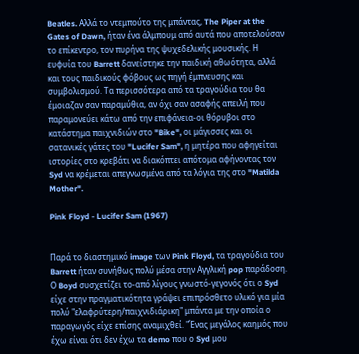Beatles. Αλλά το ντεμπούτο της μπάντας, The Piper at the Gates of Dawn, ήταν ένα άλμπουμ από αυτά που αποτελούσαν το επίκεντρο, τον πυρήνα της ψυχεδελικής μουσικής. Η ευφυία του Barrett δανείστηκε την παιδική αθωότητα, αλλά και τους παιδικούς φόβους ως πηγή έμπνευσης και συμβολισμού. Τα περισσότερα από τα τραγούδια του θα έμοιαζαν σαν παραμύθια, αν όχι σαν ασαφής απειλή που παραμονεύει κάτω από την επιφάνεια-οι θόρυβοι στο κατάστημα παιχνιδιών στο "Bike", οι μάγισσες και οι σατανικές γάτες του "Lucifer Sam", η μητέρα που αφηγείται ιστορίες στο κρεβάτι να διακόπτει απότομα αφήνοντας τον Syd να κρέμεται απεγνωσμένα από τα λόγια της στο "Matilda Mother".

Pink Floyd - Lucifer Sam (1967)


Παρά το διαστημικό image των Pink Floyd, τα τραγούδια του Barrett ήταν συνήθως πολύ μέσα στην Αγγλική pop παράδοση. Ο Boyd συσχετίζει το-από λίγους γνωστό-γεγονός ότι ο Syd είχε στην πραγματικότητα γράψει επιπρόσθετο υλικό για μία πολύ "ελαφρύτερη/παιχνιδιάρικη" μπάντα με την οποία ο παραγωγός είχε επίσης αναμιχθεί. "Ένας μεγάλος καημός που έχω είναι ότι δεν έχω τα demo που ο Syd μου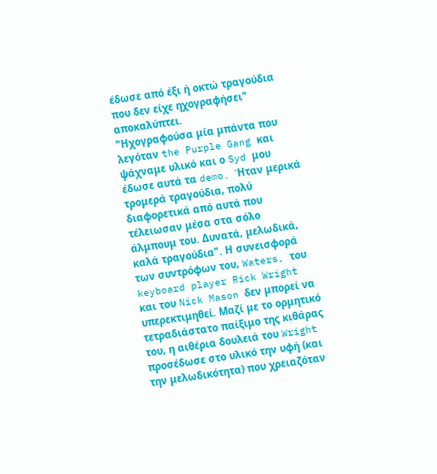έδωσε από έξι ή οκτώ τραγούδια που δεν είχε ηχογραφήσει" αποκαλύπτει.
"Ηχογραφούσα μία μπάντα που λεγόταν the Purple Gang και ψάχναμε υλικό και ο Syd μου έδωσε αυτά τα demo. Ήταν μερικά τρομερά τραγούδια, πολύ διαφορετικά από αυτά που τέλειωσαν μέσα στα σόλο άλμπουμ του. Δυνατά, μελωδικά, καλά τραγούδια". Η συνεισφορά των συντρόφων του, Waters, του keyboard player Rick Wright και του Nick Mason δεν μπορεί να υπερεκτιμηθεί. Μαζί με το ορμητικό τετραδιάστατο παίξιμο της κιθάρας του, η αιθέρια δουλειά του Wright προσέδωσε στο υλικό την υφή (και την μελωδικότητα) που χρειαζόταν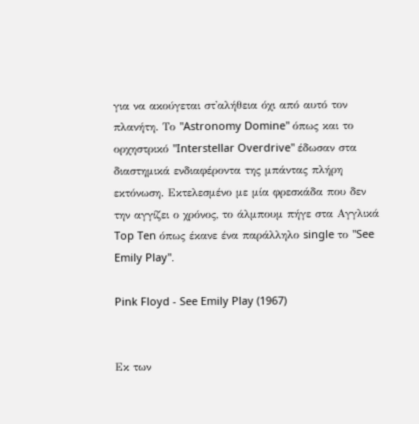για να ακούγεται στ'αλήθεια όχι από αυτό τον πλανήτη. Το "Astronomy Domine" όπως και το ορχηστρικό "Interstellar Overdrive" έδωσαν στα διαστημικά ενδιαφέροντα της μπάντας πλήρη εκτόνωση. Εκτελεσμένο με μία φρεσκάδα που δεν την αγγίζει ο χρόνος, το άλμπουμ πήγε στα Αγγλικά Top Ten όπως έκανε ένα παράλληλο single το "See Emily Play".

Pink Floyd - See Emily Play (1967)


Εκ των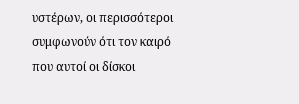υστέρων, οι περισσότεροι συμφωνούν ότι τον καιρό που αυτοί οι δίσκοι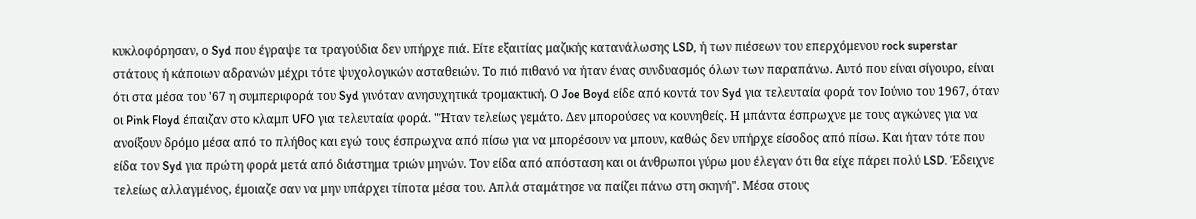κυκλοφόρησαν, ο Syd που έγραψε τα τραγούδια δεν υπήρχε πιά. Είτε εξαιτίας μαζικής κατανάλωσης LSD, ή των πιέσεων του επερχόμενου rock superstar στάτους ή κάποιων αδρανών μέχρι τότε ψυχολογικών ασταθειών. Το πιό πιθανό να ήταν ένας συνδυασμός όλων των παραπάνω. Αυτό που είναι σίγουρο, είναι ότι στα μέσα του '67 η συμπεριφορά του Syd γινόταν ανησυχητικά τρομακτική. Ο Joe Boyd είδε από κοντά τον Syd για τελευταία φορά τον Ιούνιο του 1967, όταν οι Pink Floyd έπαιζαν στο κλαμπ UFO για τελευταία φορά. "Ήταν τελείως γεμάτο. Δεν μπορούσες να κουνηθείς. Η μπάντα έσπρωχνε με τους αγκώνες για να ανοίξουν δρόμο μέσα από το πλήθος και εγώ τους έσπρωχνα από πίσω για να μπορέσουν να μπουν, καθώς δεν υπήρχε είσοδος από πίσω. Και ήταν τότε που είδα τον Syd για πρώτη φορά μετά από διάστημα τριών μηνών. Τον είδα από απόσταση και οι άνθρωποι γύρω μου έλεγαν ότι θα είχε πάρει πολύ LSD. Έδειχνε τελείως αλλαγμένος, έμοιαζε σαν να μην υπάρχει τίποτα μέσα του. Απλά σταμάτησε να παίζει πάνω στη σκηνή". Μέσα στους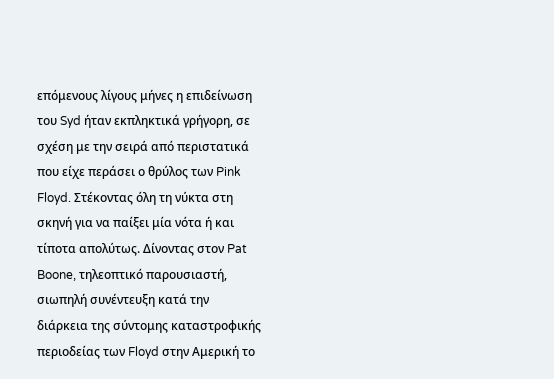επόμενους λίγους μήνες η επιδείνωση του Syd ήταν εκπληκτικά γρήγορη, σε σχέση με την σειρά από περιστατικά που είχε περάσει ο θρύλος των Pink Floyd. Στέκοντας όλη τη νύκτα στη σκηνή για να παίξει μία νότα ή και τίποτα απολύτως. Δίνοντας στον Pat Boone, τηλεοπτικό παρουσιαστή, σιωπηλή συνέντευξη κατά την διάρκεια της σύντομης καταστροφικής περιοδείας των Floyd στην Αμερική το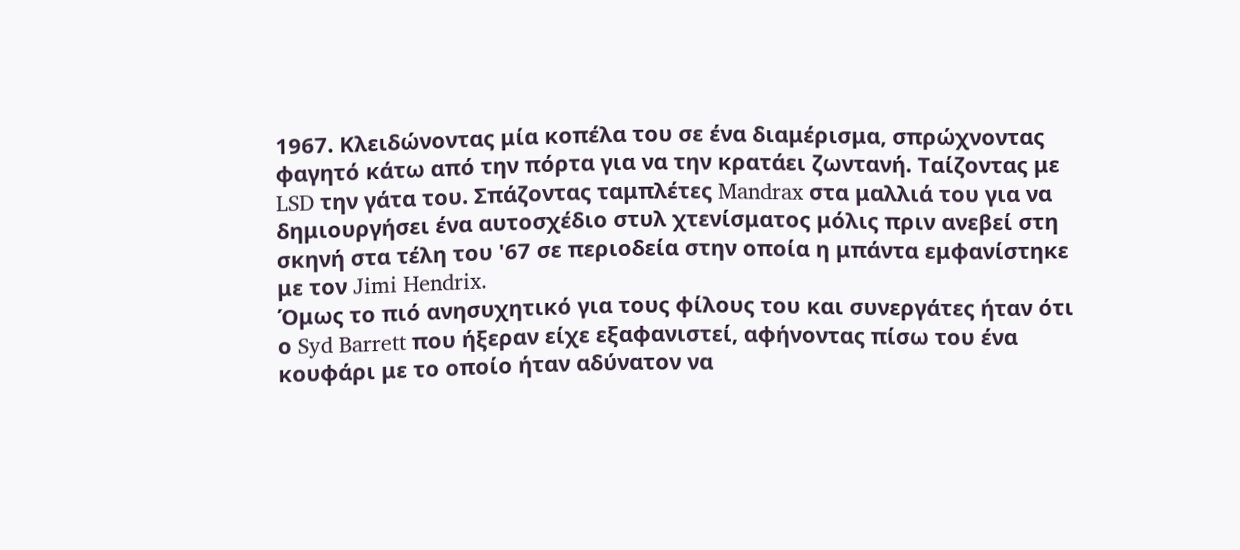1967. Κλειδώνοντας μία κοπέλα του σε ένα διαμέρισμα, σπρώχνοντας φαγητό κάτω από την πόρτα για να την κρατάει ζωντανή. Ταίζοντας με LSD την γάτα του. Σπάζοντας ταμπλέτες Mandrax στα μαλλιά του για να δημιουργήσει ένα αυτοσχέδιο στυλ χτενίσματος μόλις πριν ανεβεί στη σκηνή στα τέλη του '67 σε περιοδεία στην οποία η μπάντα εμφανίστηκε με τον Jimi Hendrix.
Όμως το πιό ανησυχητικό για τους φίλους του και συνεργάτες ήταν ότι ο Syd Barrett που ήξεραν είχε εξαφανιστεί, αφήνοντας πίσω του ένα κουφάρι με το οποίο ήταν αδύνατον να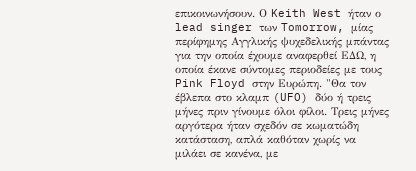επικοινωνήσουν. Ο Keith West ήταν ο lead singer των Tomorrow, μίας περίφημης Αγγλικής ψυχεδελικής μπάντας για την οποία έχουμε αναφερθεί ΕΔΩ, η οποία έκανε σύντομες περιοδείες με τους Pink Floyd στην Ευρώπη. "Θα τον έβλεπα στο κλαμπ (UFO) δύο ή τρεις μήνες πριν γίνουμε όλοι φίλοι. Τρεις μήνες αργότερα ήταν σχεδόν σε κωματώδη κατάσταση, απλά καθόταν χωρίς να μιλάει σε κανένα, με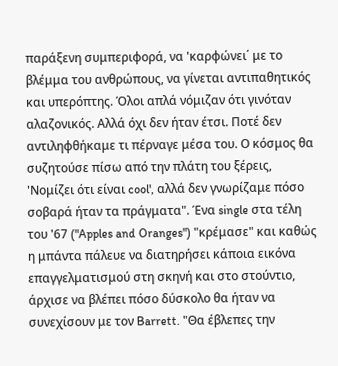παράξενη συμπεριφορά, να 'καρφώνει΄ με το βλέμμα του ανθρώπους, να γίνεται αντιπαθητικός και υπερόπτης. Όλοι απλά νόμιζαν ότι γινόταν αλαζονικός. Αλλά όχι δεν ήταν έτσι. Ποτέ δεν αντιληφθήκαμε τι πέρναγε μέσα του. Ο κόσμος θα συζητούσε πίσω από την πλάτη του ξέρεις, 'Νομίζει ότι είναι cool', αλλά δεν γνωρίζαμε πόσο σοβαρά ήταν τα πράγματα". Ένα single στα τέλη του '67 ("Apples and Oranges") "κρέμασε" και καθώς η μπάντα πάλευε να διατηρήσει κάποια εικόνα επαγγελματισμού στη σκηνή και στο στούντιο, άρχισε να βλέπει πόσο δύσκολο θα ήταν να συνεχίσουν με τον Barrett. "Θα έβλεπες την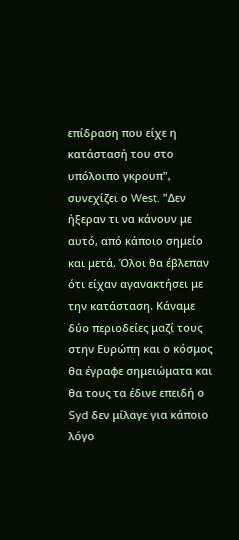επίδραση που είχε η κατάστασή του στο υπόλοιπο γκρουπ", συνεχίζει ο West. "Δεν ήξεραν τι να κάνουν με αυτό, από κάποιο σημείο και μετά. Όλοι θα έβλεπαν ότι είχαν αγανακτήσει με την κατάσταση. Κάναμε δύο περιοδείες μαζί τους στην Ευρώπη και ο κόσμος θα έγραφε σημειώματα και θα τους τα έδινε επειδή ο Syd δεν μίλαγε για κάποιο λόγο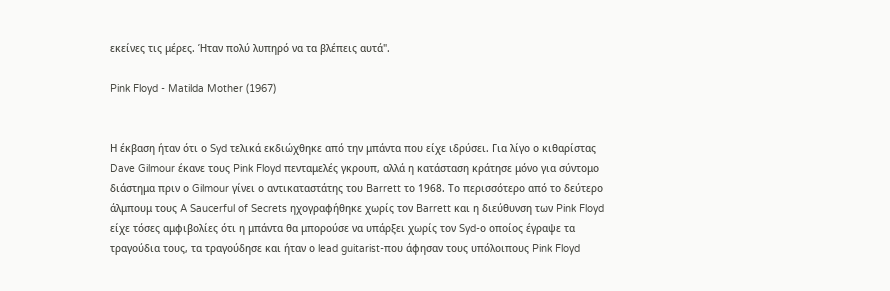εκείνες τις μέρες. Ήταν πολύ λυπηρό να τα βλέπεις αυτά".

Pink Floyd - Matilda Mother (1967)


Η έκβαση ήταν ότι ο Syd τελικά εκδιώχθηκε από την μπάντα που είχε ιδρύσει. Για λίγο ο κιθαρίστας Dave Gilmour έκανε τους Pink Floyd πενταμελές γκρουπ, αλλά η κατάσταση κράτησε μόνο για σύντομο διάστημα πριν ο Gilmour γίνει ο αντικαταστάτης του Barrett το 1968. Το περισσότερο από το δεύτερο άλμπουμ τους A Saucerful of Secrets ηχογραφήθηκε χωρίς τον Barrett και η διεύθυνση των Pink Floyd είχε τόσες αμφιβολίες ότι η μπάντα θα μπορούσε να υπάρξει χωρίς τον Syd-ο οποίος έγραψε τα τραγούδια τους, τα τραγούδησε και ήταν ο lead guitarist-που άφησαν τους υπόλοιπους Pink Floyd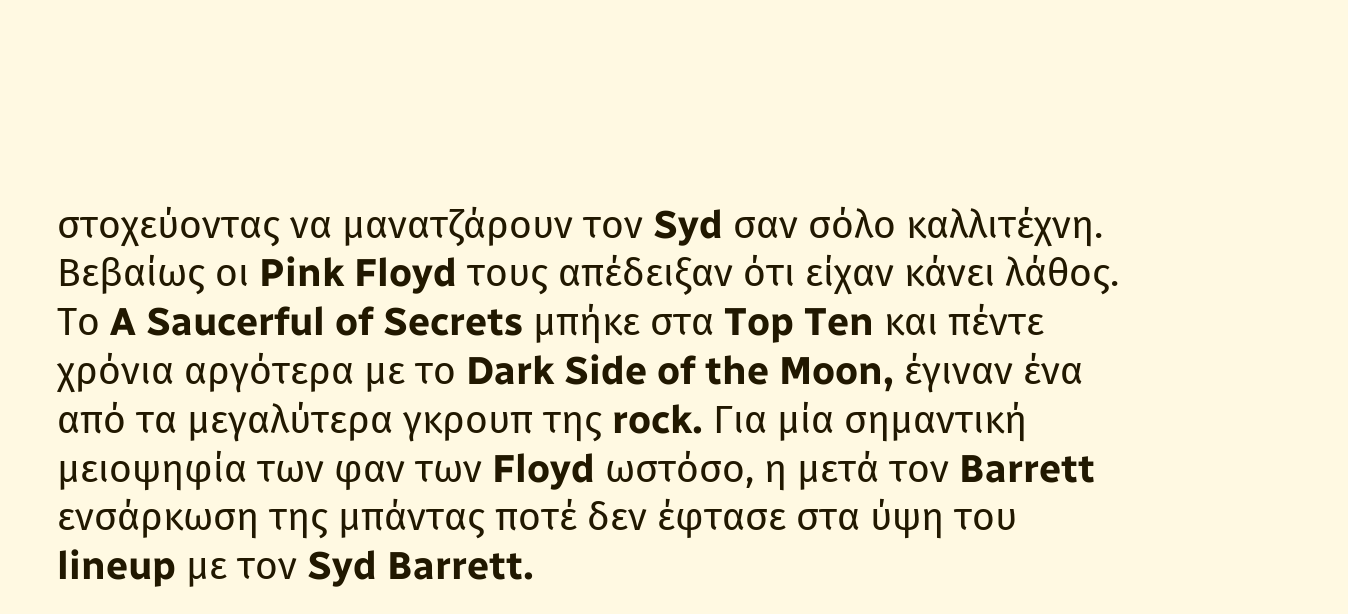στοχεύοντας να μανατζάρουν τον Syd σαν σόλο καλλιτέχνη. Βεβαίως οι Pink Floyd τους απέδειξαν ότι είχαν κάνει λάθος. Το A Saucerful of Secrets μπήκε στα Top Ten και πέντε χρόνια αργότερα με το Dark Side of the Moon, έγιναν ένα από τα μεγαλύτερα γκρουπ της rock. Για μία σημαντική μειοψηφία των φαν των Floyd ωστόσο, η μετά τον Barrett ενσάρκωση της μπάντας ποτέ δεν έφτασε στα ύψη του lineup με τον Syd Barrett.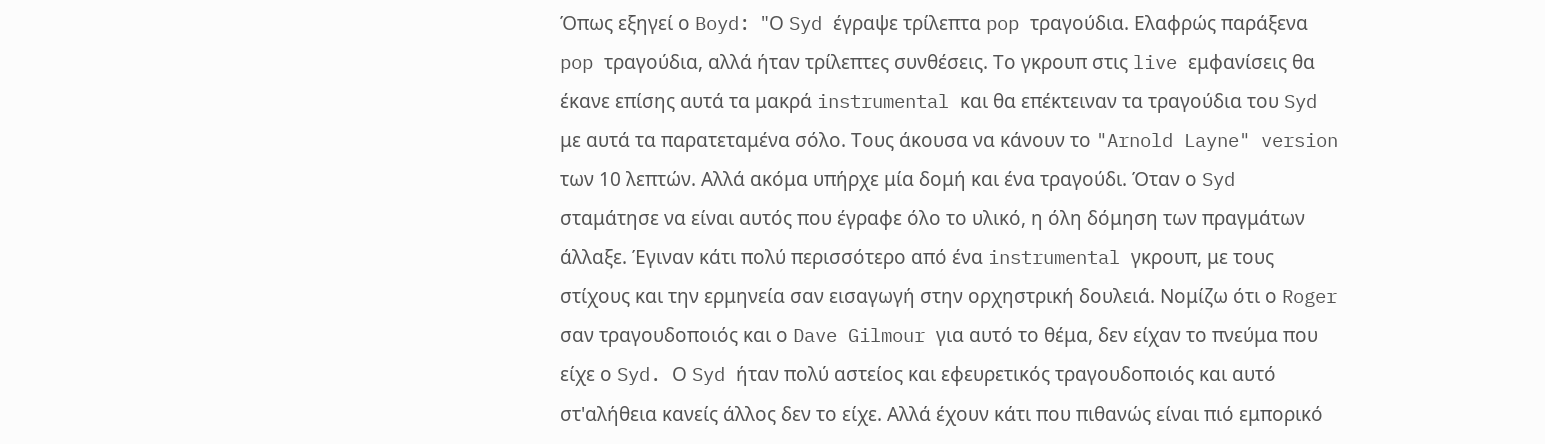Όπως εξηγεί ο Boyd: "Ο Syd έγραψε τρίλεπτα pop τραγούδια. Ελαφρώς παράξενα pop τραγούδια, αλλά ήταν τρίλεπτες συνθέσεις. Το γκρουπ στις live εμφανίσεις θα έκανε επίσης αυτά τα μακρά instrumental και θα επέκτειναν τα τραγούδια του Syd με αυτά τα παρατεταμένα σόλο. Τους άκουσα να κάνουν το "Arnold Layne" version των 10 λεπτών. Αλλά ακόμα υπήρχε μία δομή και ένα τραγούδι. Όταν ο Syd σταμάτησε να είναι αυτός που έγραφε όλο το υλικό, η όλη δόμηση των πραγμάτων άλλαξε. Έγιναν κάτι πολύ περισσότερο από ένα instrumental γκρουπ, με τους στίχους και την ερμηνεία σαν εισαγωγή στην ορχηστρική δουλειά. Νομίζω ότι ο Roger σαν τραγουδοποιός και ο Dave Gilmour για αυτό το θέμα, δεν είχαν το πνεύμα που είχε ο Syd. Ο Syd ήταν πολύ αστείος και εφευρετικός τραγουδοποιός και αυτό στ'αλήθεια κανείς άλλος δεν το είχε. Αλλά έχουν κάτι που πιθανώς είναι πιό εμπορικό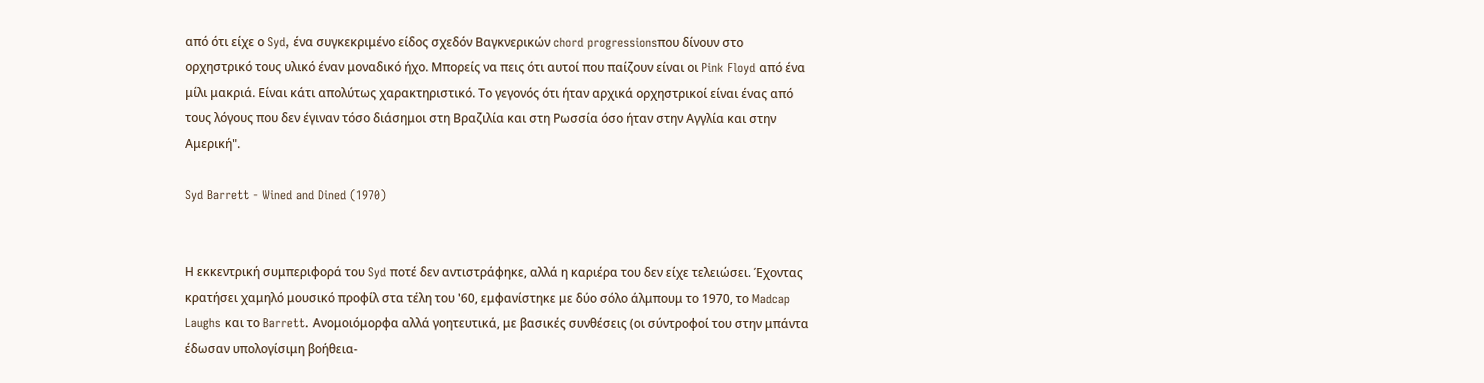από ότι είχε ο Syd, ένα συγκεκριμένο είδος σχεδόν Βαγκνερικών chord progressionsπου δίνουν στο ορχηστρικό τους υλικό έναν μοναδικό ήχο. Μπορείς να πεις ότι αυτοί που παίζουν είναι οι Pink Floyd από ένα μίλι μακριά. Είναι κάτι απολύτως χαρακτηριστικό. Το γεγονός ότι ήταν αρχικά ορχηστρικοί είναι ένας από τους λόγους που δεν έγιναν τόσο διάσημοι στη Βραζιλία και στη Ρωσσία όσο ήταν στην Αγγλία και στην Αμερική".

Syd Barrett - Wined and Dined (1970)


Η εκκεντρική συμπεριφορά του Syd ποτέ δεν αντιστράφηκε, αλλά η καριέρα του δεν είχε τελειώσει. Έχοντας κρατήσει χαμηλό μουσικό προφίλ στα τέλη του '60, εμφανίστηκε με δύο σόλο άλμπουμ το 1970, το Madcap Laughs και το Barrett. Ανομοιόμορφα αλλά γοητευτικά, με βασικές συνθέσεις (οι σύντροφοί του στην μπάντα έδωσαν υπολογίσιμη βοήθεια-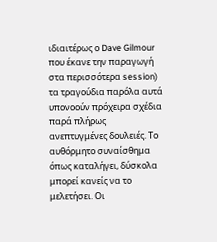ιδιαιτέρως ο Dave Gilmour που έκανε την παραγωγή στα περισσότερα session) τα τραγούδια παρόλα αυτά υπονοούν πρόχειρα σχέδια παρά πλήρως ανεπτυγμένες δουλειές. Το αυθόρμητο συναίσθημα όπως καταλήγει, δύσκολα μπορεί κανείς να το μελετήσει. Οι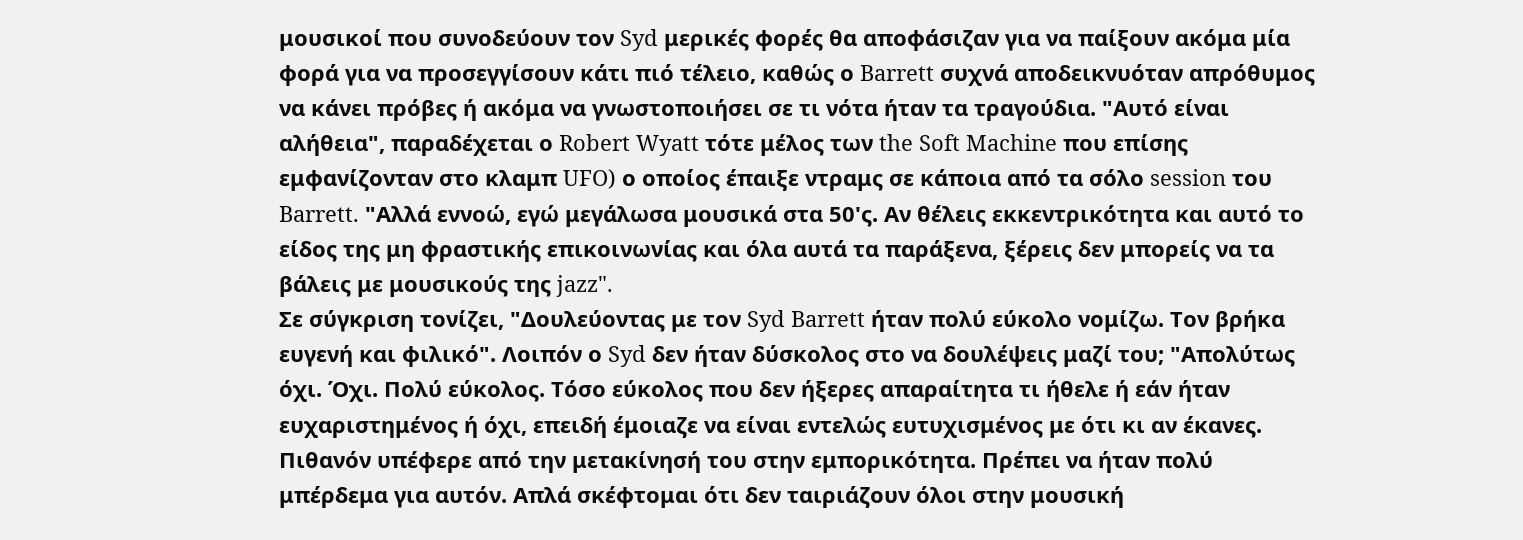μουσικοί που συνοδεύουν τον Syd μερικές φορές θα αποφάσιζαν για να παίξουν ακόμα μία φορά για να προσεγγίσουν κάτι πιό τέλειο, καθώς ο Barrett συχνά αποδεικνυόταν απρόθυμος να κάνει πρόβες ή ακόμα να γνωστοποιήσει σε τι νότα ήταν τα τραγούδια. "Αυτό είναι αλήθεια", παραδέχεται ο Robert Wyatt τότε μέλος των the Soft Machine που επίσης εμφανίζονταν στο κλαμπ UFO) ο οποίος έπαιξε ντραμς σε κάποια από τα σόλο session του Barrett. "Αλλά εννοώ, εγώ μεγάλωσα μουσικά στα 50'ς. Αν θέλεις εκκεντρικότητα και αυτό το είδος της μη φραστικής επικοινωνίας και όλα αυτά τα παράξενα, ξέρεις δεν μπορείς να τα βάλεις με μουσικούς της jazz".
Σε σύγκριση τονίζει, "Δουλεύοντας με τον Syd Barrett ήταν πολύ εύκολο νομίζω. Τον βρήκα ευγενή και φιλικό". Λοιπόν ο Syd δεν ήταν δύσκολος στο να δουλέψεις μαζί του; "Απολύτως όχι. Όχι. Πολύ εύκολος. Τόσο εύκολος που δεν ήξερες απαραίτητα τι ήθελε ή εάν ήταν ευχαριστημένος ή όχι, επειδή έμοιαζε να είναι εντελώς ευτυχισμένος με ότι κι αν έκανες. Πιθανόν υπέφερε από την μετακίνησή του στην εμπορικότητα. Πρέπει να ήταν πολύ μπέρδεμα για αυτόν. Απλά σκέφτομαι ότι δεν ταιριάζουν όλοι στην μουσική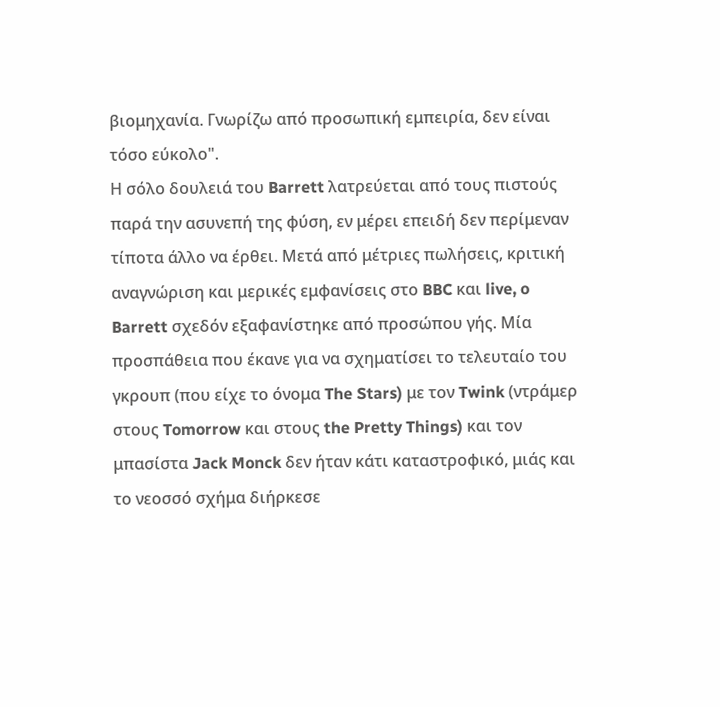βιομηχανία. Γνωρίζω από προσωπική εμπειρία, δεν είναι τόσο εύκολο".
Η σόλο δουλειά του Barrett λατρεύεται από τους πιστούς παρά την ασυνεπή της φύση, εν μέρει επειδή δεν περίμεναν τίποτα άλλο να έρθει. Μετά από μέτριες πωλήσεις, κριτική αναγνώριση και μερικές εμφανίσεις στο BBC και live, o Barrett σχεδόν εξαφανίστηκε από προσώπου γής. Μία προσπάθεια που έκανε για να σχηματίσει το τελευταίο του γκρουπ (που είχε το όνομα The Stars) με τον Twink (ντράμερ στους Tomorrow και στους the Pretty Things) και τον μπασίστα Jack Monck δεν ήταν κάτι καταστροφικό, μιάς και το νεοσσό σχήμα διήρκεσε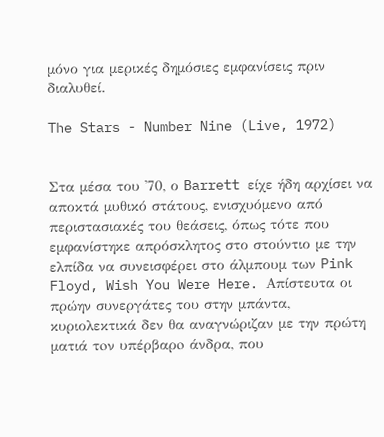μόνο για μερικές δημόσιες εμφανίσεις πριν διαλυθεί.

The Stars - Number Nine (Live, 1972)


Στα μέσα του '70, ο Barrett είχε ήδη αρχίσει να αποκτά μυθικό στάτους, ενισχυόμενο από περιστασιακές του θεάσεις, όπως τότε που εμφανίστηκε απρόσκλητος στο στούντιο με την ελπίδα να συνεισφέρει στο άλμπουμ των Pink Floyd, Wish You Were Here. Απίστευτα οι πρώην συνεργάτες του στην μπάντα, κυριολεκτικά δεν θα αναγνώριζαν με την πρώτη ματιά τoν υπέρβαρo άνδρα, που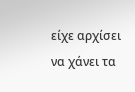είχε αρχίσει να χάνει τα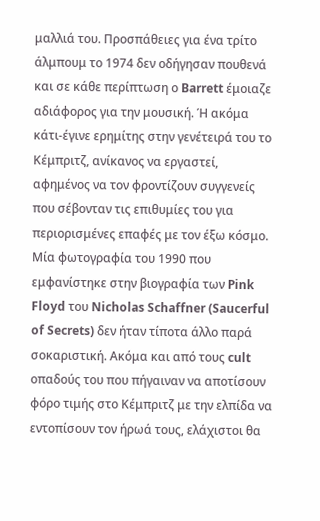μαλλιά του. Προσπάθειες για ένα τρίτο άλμπουμ το 1974 δεν οδήγησαν πουθενά και σε κάθε περίπτωση ο Barrett έμοιαζε αδιάφορος για την μουσική. Ή ακόμα κάτι-έγινε ερημίτης στην γενέτειρά του το Κέμπριτζ, ανίκανος να εργαστεί, αφημένος να τον φροντίζουν συγγενείς που σέβονταν τις επιθυμίες του για περιορισμένες επαφές με τον έξω κόσμο. Μία φωτογραφία του 1990 που εμφανίστηκε στην βιογραφία των Pink Floyd του Nicholas Schaffner (Saucerful of Secrets) δεν ήταν τίποτα άλλο παρά σοκαριστική. Ακόμα και από τους cult οπαδούς του που πήγαιναν να αποτίσουν φόρο τιμής στο Κέμπριτζ με την ελπίδα να εντοπίσουν τον ήρωά τους, ελάχιστοι θα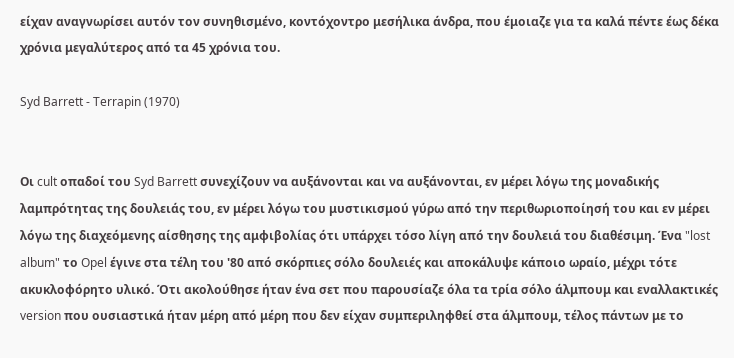είχαν αναγνωρίσει αυτόν τον συνηθισμένο, κοντόχοντρο μεσήλικα άνδρα, που έμοιαζε για τα καλά πέντε έως δέκα χρόνια μεγαλύτερος από τα 45 χρόνια του.

Syd Barrett - Terrapin (1970)


Οι cult οπαδοί του Syd Barrett συνεχίζουν να αυξάνονται και να αυξάνονται, εν μέρει λόγω της μοναδικής λαμπρότητας της δουλειάς του, εν μέρει λόγω του μυστικισμού γύρω από την περιθωριοποίησή του και εν μέρει λόγω της διαχεόμενης αίσθησης της αμφιβολίας ότι υπάρχει τόσο λίγη από την δουλειά του διαθέσιμη. Ένα "lost album" το Opel έγινε στα τέλη του '80 από σκόρπιες σόλο δουλειές και αποκάλυψε κάποιο ωραίο, μέχρι τότε ακυκλοφόρητο υλικό. Ότι ακολούθησε ήταν ένα σετ που παρουσίαζε όλα τα τρία σόλο άλμπουμ και εναλλακτικές version που ουσιαστικά ήταν μέρη από μέρη που δεν είχαν συμπεριληφθεί στα άλμπουμ, τέλος πάντων με το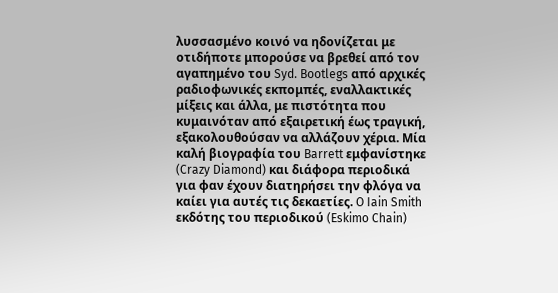λυσσασμένο κοινό να ηδονίζεται με οτιδήποτε μπορούσε να βρεθεί από τον αγαπημένο του Syd. Bootlegs από αρχικές ραδιοφωνικές εκπομπές, εναλλακτικές μίξεις και άλλα, με πιστότητα που κυμαινόταν από εξαιρετική έως τραγική, εξακολουθούσαν να αλλάζουν χέρια. Μία καλή βιογραφία του Barrett εμφανίστηκε
(Crazy Diamond) και διάφορα περιοδικά για φαν έχουν διατηρήσει την φλόγα να καίει για αυτές τις δεκαετίες. O Iain Smith εκδότης του περιοδικού (Eskimo Chain)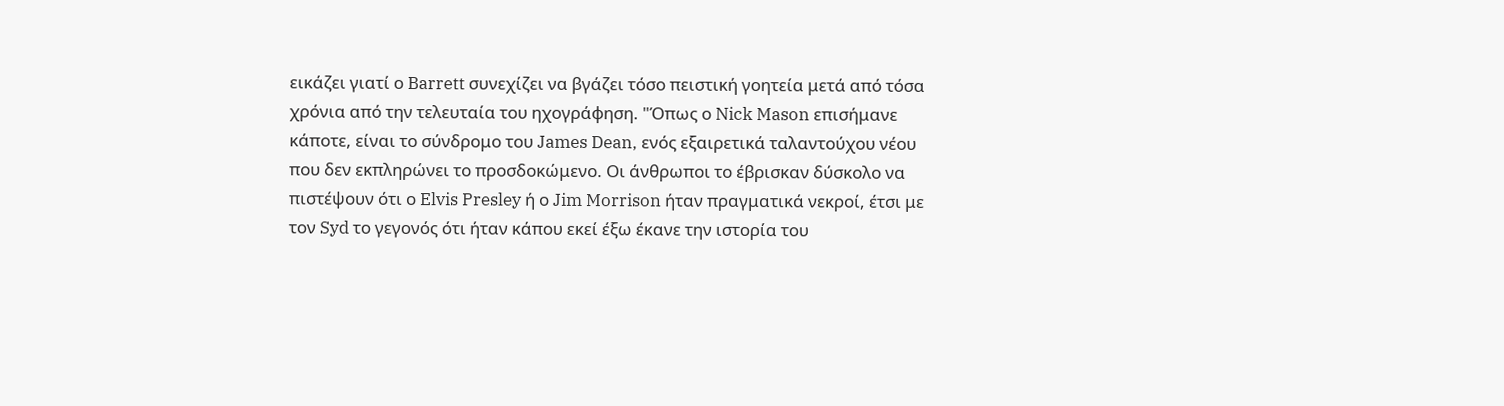εικάζει γιατί ο Barrett συνεχίζει να βγάζει τόσο πειστική γοητεία μετά από τόσα χρόνια από την τελευταία του ηχογράφηση. "Όπως ο Nick Mason επισήμανε κάποτε, είναι το σύνδρομο του James Dean, ενός εξαιρετικά ταλαντούχου νέου που δεν εκπληρώνει το προσδοκώμενο. Οι άνθρωποι το έβρισκαν δύσκολο να πιστέψουν ότι ο Elvis Presley ή ο Jim Morrison ήταν πραγματικά νεκροί, έτσι με τον Syd το γεγονός ότι ήταν κάπου εκεί έξω έκανε την ιστορία του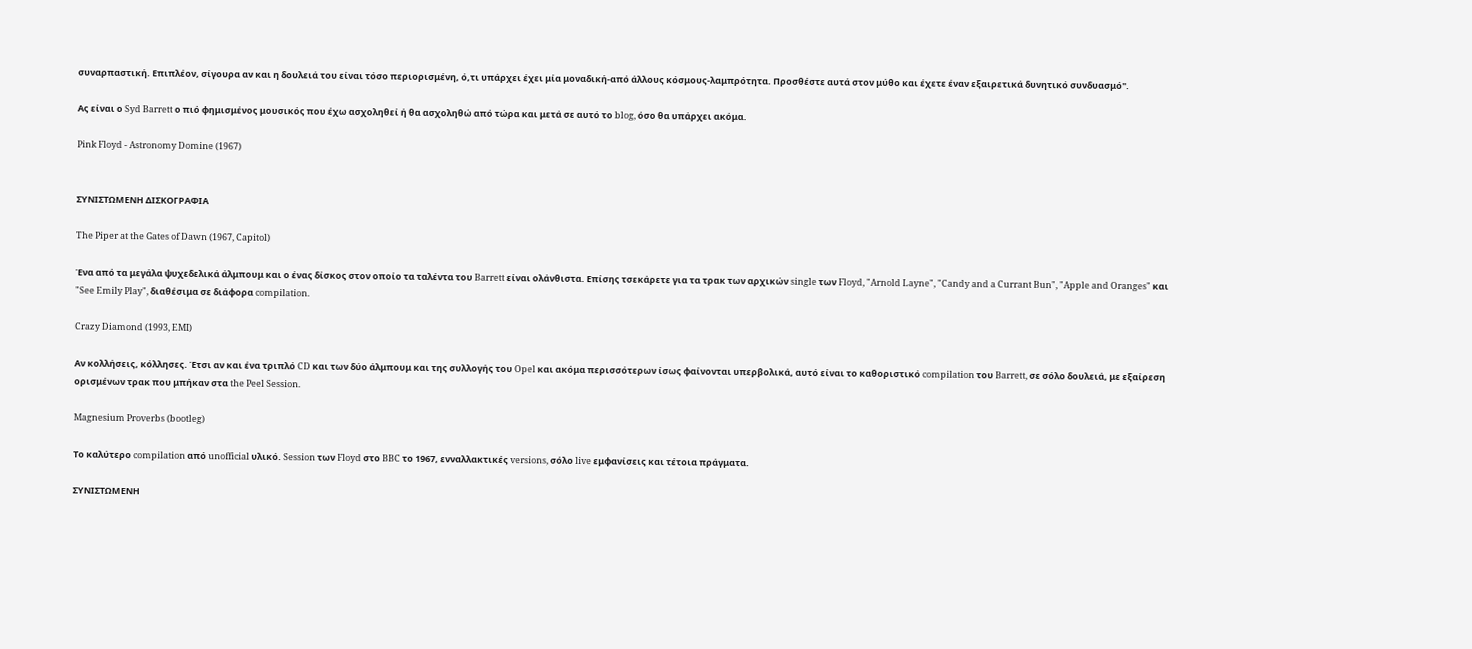συναρπαστική. Επιπλέον, σίγουρα αν και η δουλειά του είναι τόσο περιορισμένη, ό,τι υπάρχει έχει μία μοναδική-από άλλους κόσμους-λαμπρότητα. Προσθέστε αυτά στον μύθο και έχετε έναν εξαιρετικά δυνητικό συνδυασμό".

Ας είναι ο Syd Barrett ο πιό φημισμένος μουσικός που έχω ασχοληθεί ή θα ασχοληθώ από τώρα και μετά σε αυτό το blog, όσο θα υπάρχει ακόμα.

Pink Floyd - Astronomy Domine (1967)


ΣΥΝΙΣΤΩΜΕΝΗ ΔΙΣΚΟΓΡΑΦΙΑ

The Piper at the Gates of Dawn (1967, Capitol)

Ένα από τα μεγάλα ψυχεδελικά άλμπουμ και ο ένας δίσκος στον οποίο τα ταλέντα του Barrett είναι ολάνθιστα. Επίσης τσεκάρετε για τα τρακ των αρχικών single των Floyd, "Arnold Layne", "Candy and a Currant Bun", "Apple and Oranges" και "See Emily Play", διαθέσιμα σε διάφορα compilation.

Crazy Diamond (1993, EMI)

Αν κολλήσεις, κόλλησες. Έτσι αν και ένα τριπλό CD και των δύο άλμπουμ και της συλλογής του Opel και ακόμα περισσότερων ίσως φαίνονται υπερβολικά, αυτό είναι το καθοριστικό compilation του Barrett, σε σόλο δουλειά, με εξαίρεση ορισμένων τρακ που μπήκαν στα the Peel Session.

Magnesium Proverbs (bootleg)

Το καλύτερο compilation από unofficial υλικό. Session των Floyd στο BBC το 1967, ενναλλακτικές versions, σόλο live εμφανίσεις και τέτοια πράγματα.

ΣΥΝΙΣΤΩΜΕΝΗ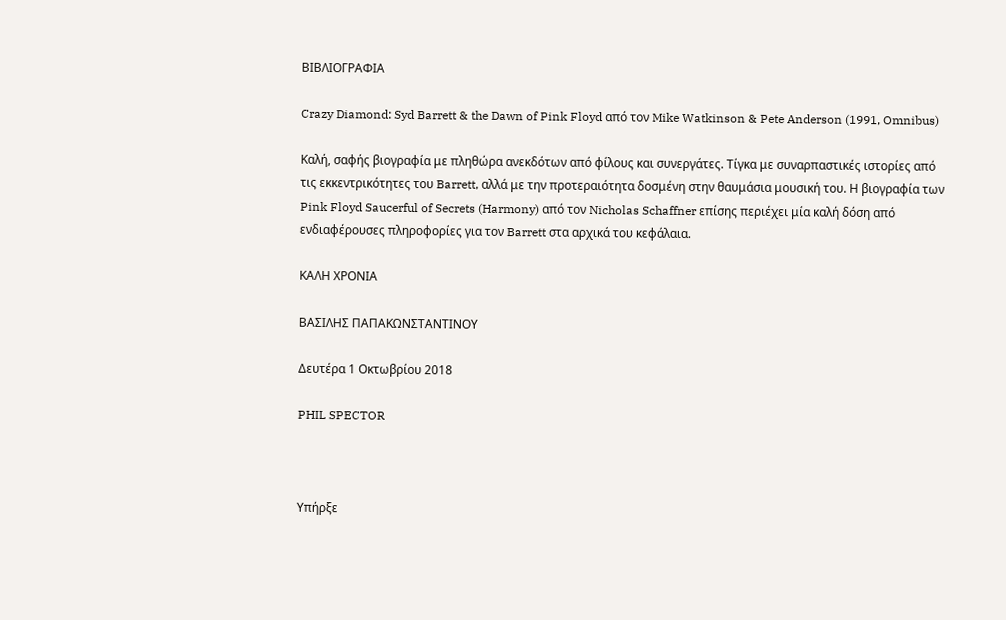ΒΙΒΛΙΟΓΡΑΦΙΑ

Crazy Diamond: Syd Barrett & the Dawn of Pink Floyd από τον Mike Watkinson & Pete Anderson (1991, Omnibus)

Καλή, σαφής βιογραφία με πληθώρα ανεκδότων από φίλους και συνεργάτες. Τίγκα με συναρπαστικές ιστορίες από τις εκκεντρικότητες του Barrett, αλλά με την προτεραιότητα δοσμένη στην θαυμάσια μουσική του. Η βιογραφία των Pink Floyd Saucerful of Secrets (Harmony) από τον Nicholas Schaffner επίσης περιέχει μία καλή δόση από ενδιαφέρουσες πληροφορίες για τον Barrett στα αρχικά του κεφάλαια.

ΚΑΛΗ ΧΡΟΝΙΑ

ΒΑΣΙΛΗΣ ΠΑΠΑΚΩΝΣΤΑΝΤΙΝΟΥ

Δευτέρα 1 Οκτωβρίου 2018

PHIL SPECTOR



Υπήρξε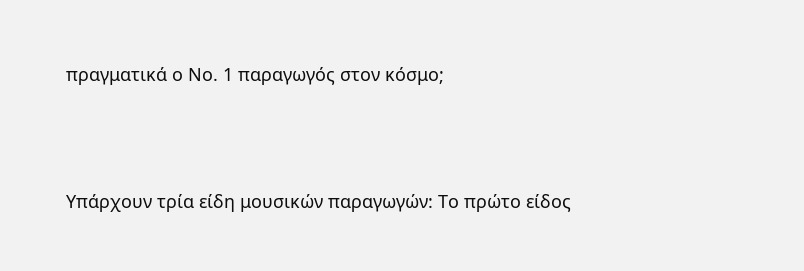πραγματικά ο Νο. 1 παραγωγός στον κόσμο;




Υπάρχουν τρία είδη μουσικών παραγωγών: Το πρώτο είδος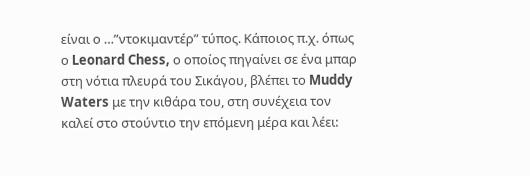είναι ο …”ντοκιμαντέρ” τύπος. Kάποιος π.χ. όπως ο Leonard Chess, ο οποίος πηγαίνει σε ένα μπαρ στη νότια πλευρά του Σικάγου, βλέπει το Muddy Waters με την κιθάρα του, στη συνέχεια τον καλεί στο στούντιο την επόμενη μέρα και λέει: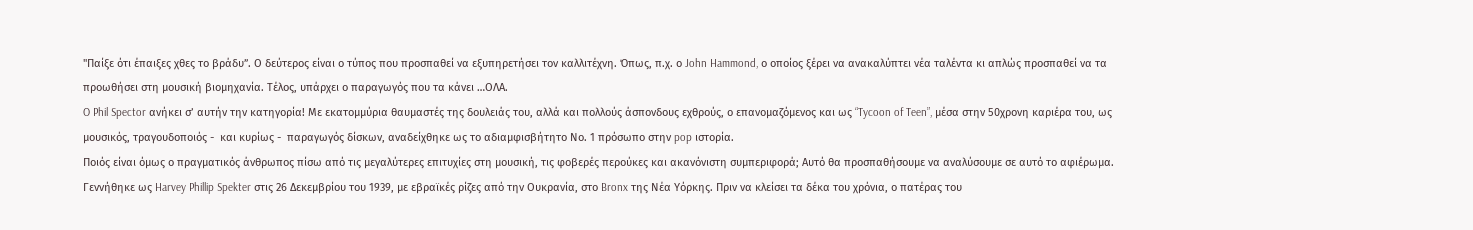"Παίξε ότι έπαιξες χθες το βράδυ”. Ο δεύτερος είναι ο τύπος που προσπαθεί να εξυπηρετήσει τον καλλιτέχνη. Όπως, π.χ. ο John Hammond, ο οποίος ξέρει να ανακαλύπτει νέα ταλέντα κι απλώς προσπαθεί να τα προωθήσει στη μουσική βιομηχανία. Τέλος, υπάρχει ο παραγωγός που τα κάνει …ΟΛΑ.
O Phil Spector ανήκει σ’ αυτήν την κατηγορία! Με εκατομμύρια θαυμαστές της δουλειάς του, αλλά και πολλούς άσπονδους εχθρούς, ο επανομαζόμενος και ως “Tycoon of Teen”, μέσα στην 50χρονη καριέρα του, ως μουσικός, τραγουδοποιός -  και κυρίως -  παραγωγός δίσκων, αναδείχθηκε ως το αδιαμφισβήτητο Νο. 1 πρόσωπο στην pop ιστορία.
Ποιός είναι όμως ο πραγματικός άνθρωπος πίσω από τις μεγαλύτερες επιτυχίες στη μουσική, τις φοβερές περούκες και ακανόνιστη συμπεριφορά; Αυτό θα προσπαθήσουμε να αναλύσουμε σε αυτό το αφιέρωμα.
Γεννήθηκε ως Harvey Phillip Spekter στις 26 Δεκεμβρίου του 1939, με εβραϊκές ρίζες από την Ουκρανία, στο Bronx της Νέα Υόρκης. Πριν να κλείσει τα δέκα του χρόνια, ο πατέρας του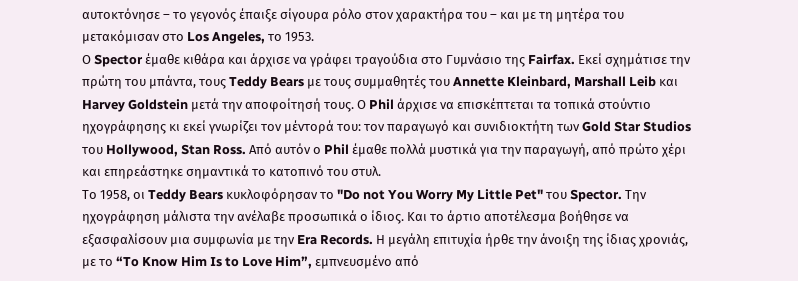αυτοκτόνησε – το γεγονός έπαιξε σίγουρα ρόλο στον χαρακτήρα του – και με τη μητέρα του μετακόμισαν στο Los Angeles, το 1953.
Ο Spector έμαθε κιθάρα και άρχισε να γράφει τραγούδια στο Γυμνάσιο της Fairfax. Εκεί σχημάτισε την πρώτη του μπάντα, τους Teddy Bears με τους συμμαθητές του Annette Kleinbard, Marshall Leib και Harvey Goldstein μετά την αποφοίτησή τους. Ο Phil άρχισε να επισκέπτεται τα τοπικά στούντιο ηχογράφησης κι εκεί γνωρίζει τον μέντορά του: τον παραγωγό και συνιδιοκτήτη των Gold Star Studios του Hollywood, Stan Ross. Από αυτόν ο Phil έμαθε πολλά μυστικά για την παραγωγή, από πρώτο χέρι και επηρεάστηκε σημαντικά το κατοπινό του στυλ.
Το 1958, οι Teddy Bears κυκλοφόρησαν το "Do not You Worry My Little Pet" του Spector. Την ηχογράφηση μάλιστα την ανέλαβε προσωπικά ο ίδιος. Και το άρτιο αποτέλεσμα βοήθησε να εξασφαλίσουν μια συμφωνία με την Era Records. Η μεγάλη επιτυχία ήρθε την άνοιξη της ίδιας χρονιάς, με το “To Know Him Is to Love Him”, εμπνευσμένο από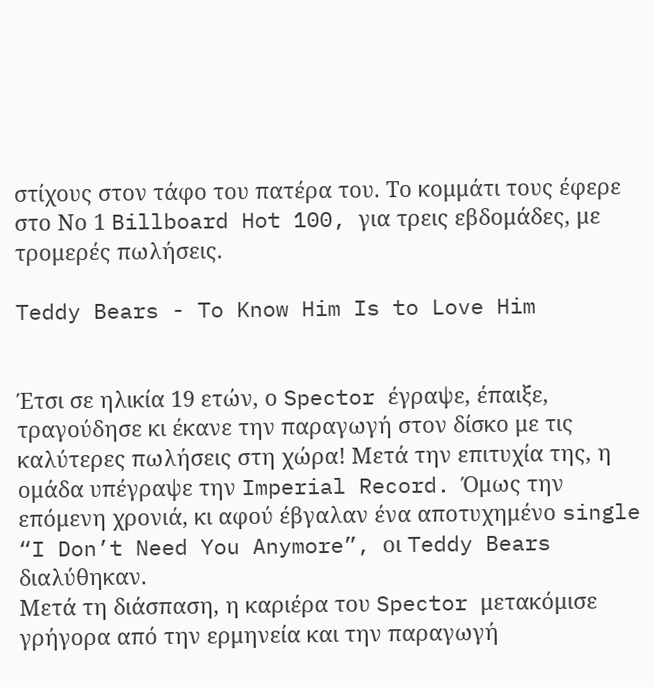στίχους στον τάφο του πατέρα του. Το κομμάτι τους έφερε στο Νο 1 Billboard Hot 100, για τρεις εβδομάδες, με τρομερές πωλήσεις.

Teddy Bears - To Know Him Is to Love Him


Έτσι σε ηλικία 19 ετών, ο Spector έγραψε, έπαιξε, τραγούδησε κι έκανε την παραγωγή στον δίσκο με τις καλύτερες πωλήσεις στη χώρα! Μετά την επιτυχία της, η ομάδα υπέγραψε την Imperial Record. Όμως την επόμενη χρονιά, κι αφού έβγαλαν ένα αποτυχημένο single “I Don’t Need You Anymore”, οι Teddy Bears διαλύθηκαν.
Μετά τη διάσπαση, η καριέρα του Spector μετακόμισε γρήγορα από την ερμηνεία και την παραγωγή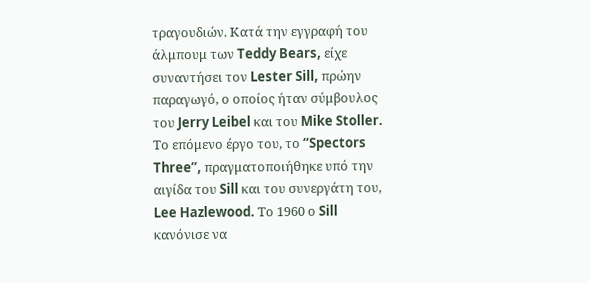τραγουδιών. Κατά την εγγραφή του άλμπουμ των Teddy Bears, είχε συναντήσει τον Lester Sill, πρώην παραγωγό, ο οποίος ήταν σύμβουλος του Jerry Leibel και του Mike Stoller. Το επόμενο έργο του, το “Spectors Three”, πραγματοποιήθηκε υπό την αιγίδα του Sill και του συνεργάτη του, Lee Hazlewood. Το 1960 ο Sill κανόνισε να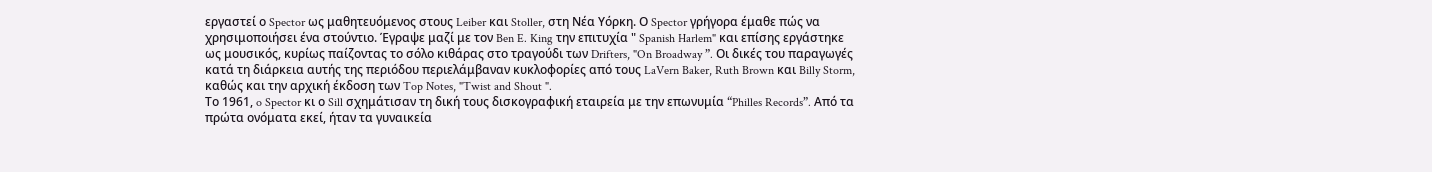εργαστεί ο Spector ως μαθητευόμενος στους Leiber και Stoller, στη Νέα Υόρκη. Ο Spector γρήγορα έμαθε πώς να χρησιμοποιήσει ένα στούντιο. Έγραψε μαζί με τον Ben E. King την επιτυχία " Spanish Harlem" και επίσης εργάστηκε ως μουσικός, κυρίως παίζοντας το σόλο κιθάρας στο τραγούδι των Drifters, "On Broadway ”. Οι δικές του παραγωγές κατά τη διάρκεια αυτής της περιόδου περιελάμβαναν κυκλοφορίες από τους LaVern Baker, Ruth Brown και Billy Storm, καθώς και την αρχική έκδοση των Top Notes, "Twist and Shout ".
Το 1961, o Spector κι ο Sill σχημάτισαν τη δική τους δισκογραφική εταιρεία με την επωνυμία “Philles Records”. Από τα πρώτα ονόματα εκεί, ήταν τα γυναικεία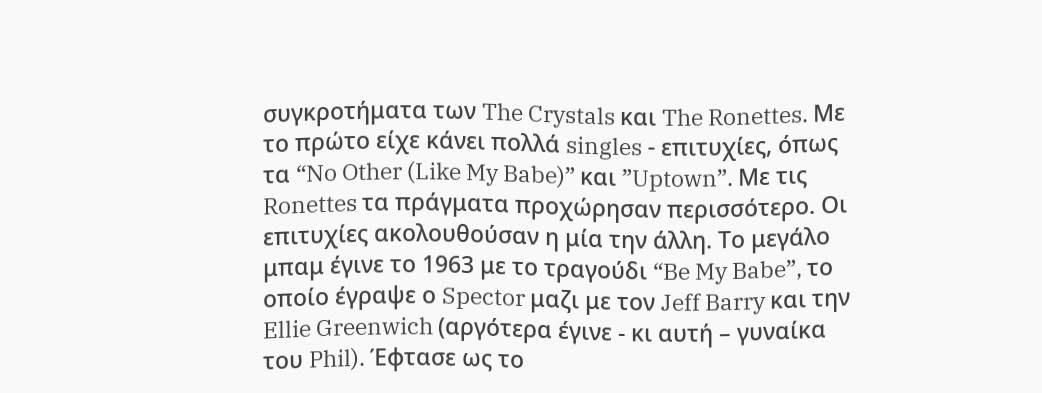συγκροτήματα των The Crystals και The Ronettes. Με το πρώτο είχε κάνει πολλά singles - επιτυχίες, όπως τα “No Other (Like My Babe)” και ”Uptown”. Με τις Ronettes τα πράγματα προχώρησαν περισσότερο. Οι επιτυχίες ακολουθούσαν η μία την άλλη. Το μεγάλο μπαμ έγινε το 1963 με το τραγούδι “Be My Babe”, το οποίο έγραψε ο Spector μαζι με τον Jeff Barry και την Ellie Greenwich (αργότερα έγινε - κι αυτή – γυναίκα του Phil). Έφτασε ως το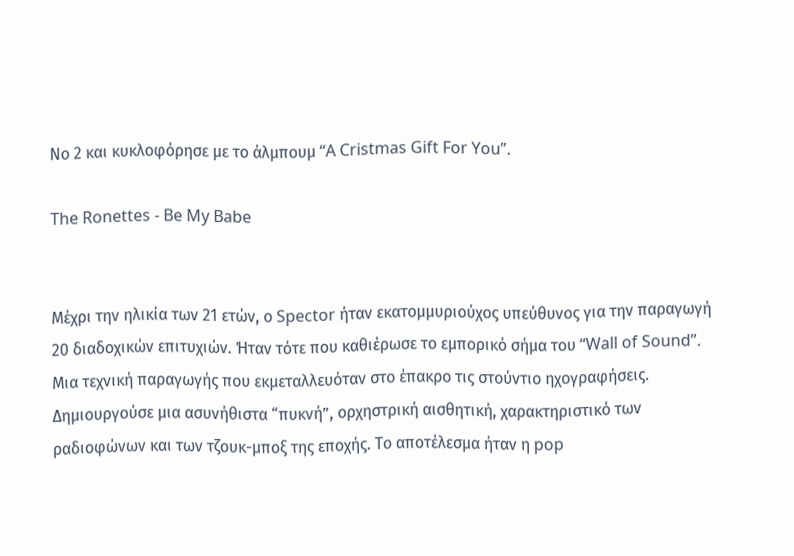Νο 2 και κυκλοφόρησε με το άλμπουμ “A Cristmas Gift For You”.

The Ronettes - Be My Babe


Μέχρι την ηλικία των 21 ετών, ο Spector ήταν εκατομμυριούχος υπεύθυνος για την παραγωγή 20 διαδοχικών επιτυχιών. Ήταν τότε που καθιέρωσε το εμπορικό σήμα του “Wall of Sound”. Μια τεχνική παραγωγής που εκμεταλλευόταν στο έπακρο τις στούντιο ηχογραφήσεις. Δημιουργούσε μια ασυνήθιστα “πυκνή”, ορχηστρική αισθητική, χαρακτηριστικό των ραδιοφώνων και των τζουκ-μποξ της εποχής. Το αποτέλεσμα ήταν η pop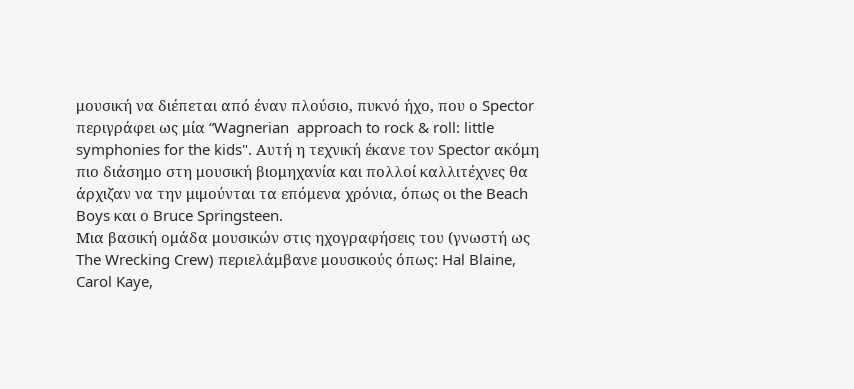μουσική να διέπεται από έναν πλούσιο, πυκνό ήχο, που ο Spector περιγράφει ως μία “Wagnerian  approach to rock & roll: little symphonies for the kids". Αυτή η τεχνική έκανε τον Spector ακόμη πιο διάσημο στη μουσική βιομηχανία και πολλοί καλλιτέχνες θα άρχιζαν να την μιμούνται τα επόμενα χρόνια, όπως οι the Beach Boys και ο Bruce Springsteen.
Μια βασική ομάδα μουσικών στις ηχογραφήσεις του (γνωστή ως The Wrecking Crew) περιελάμβανε μουσικούς όπως: Hal Blaine, Carol Kaye,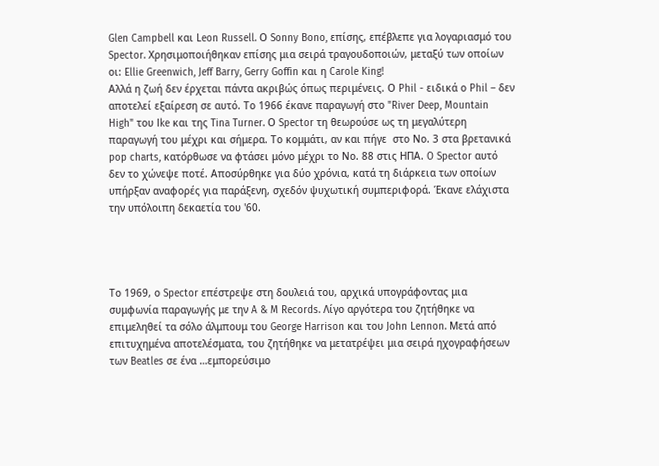Glen Campbell και Leon Russell. Ο Sonny Bono, επίσης, επέβλεπε για λογαριασμό του Spector. Χρησιμοποιήθηκαν επίσης μια σειρά τραγουδοποιών, μεταξύ των οποίων οι: Ellie Greenwich, Jeff Barry, Gerry Goffin και η Carole King!
Αλλά η ζωή δεν έρχεται πάντα ακριβώς όπως περιμένεις. Ο Phil - ειδικά ο Phil – δεν αποτελεί εξαίρεση σε αυτό. Το 1966 έκανε παραγωγή στο "River Deep, Mountain High" του Ike και της Tina Turner. Ο Spector τη θεωρούσε ως τη μεγαλύτερη παραγωγή του μέχρι και σήμερα. Το κομμάτι, αν και πήγε  στο Νο. 3 στα βρετανικά pop charts, κατόρθωσε να φτάσει μόνο μέχρι το Νο. 88 στις ΗΠΑ. O Spector αυτό δεν το χώνεψε ποτέ. Αποσύρθηκε για δύο χρόνια, κατά τη διάρκεια των οποίων υπήρξαν αναφορές για παράξενη, σχεδόν ψυχωτική συμπεριφορά. Έκανε ελάχιστα την υπόλοιπη δεκαετία του '60.




Το 1969, ο Spector επέστρεψε στη δουλειά του, αρχικά υπογράφοντας μια συμφωνία παραγωγής με την A & M Records. Λίγο αργότερα του ζητήθηκε να επιμεληθεί τα σόλο άλμπουμ του George Harrison και του John Lennon. Μετά από επιτυχημένα αποτελέσματα, του ζητήθηκε να μετατρέψει μια σειρά ηχογραφήσεων των Beatles σε ένα …εμπορεύσιμο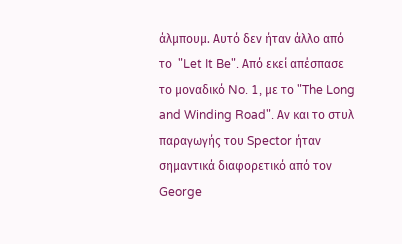άλμπουμ. Αυτό δεν ήταν άλλο από το  "Let It Be". Από εκεί απέσπασε το μοναδικό No. 1, με το "The Long and Winding Road". Αν και το στυλ παραγωγής του Spector ήταν σημαντικά διαφορετικό από τον George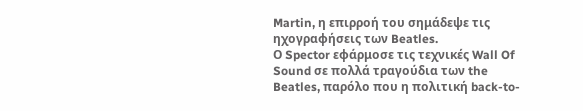Martin, η επιρροή του σημάδεψε τις ηχογραφήσεις των Beatles.
Ο Spector εφάρμοσε τις τεχνικές Wall Of Sound σε πολλά τραγούδια των the Beatles, παρόλο που η πολιτική back-to-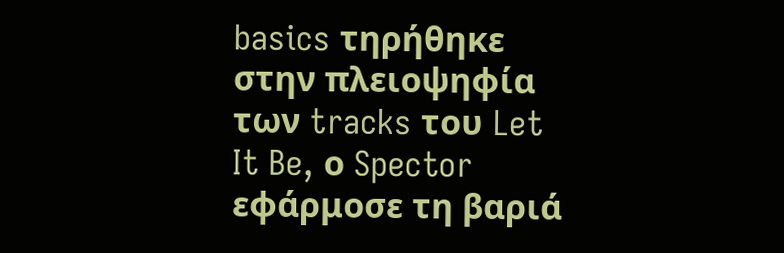basics τηρήθηκε στην πλειοψηφία των tracks του Let It Be, ο Spector εφάρμοσε τη βαριά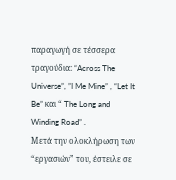παραγωγή σε τέσσερα τραγούδια: “Across The Universe”, ”I Me Mine” , “Let It Be” και “ The Long and Winding Road” .
Μετά την ολοκλήρωση των “εργασιών” του, έστειλε σε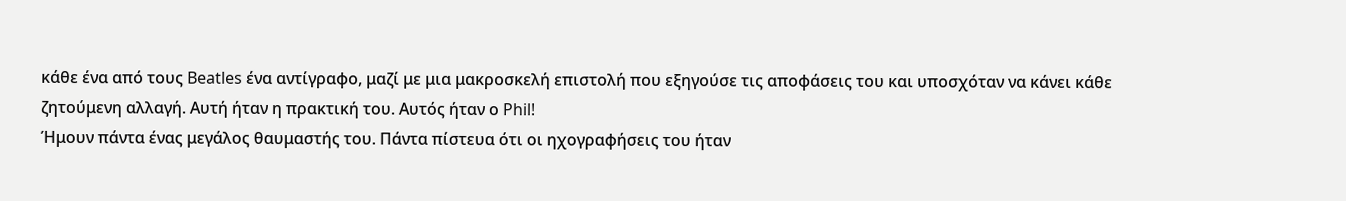κάθε ένα από τους Beatles ένα αντίγραφο, μαζί με μια μακροσκελή επιστολή που εξηγούσε τις αποφάσεις του και υποσχόταν να κάνει κάθε ζητούμενη αλλαγή. Αυτή ήταν η πρακτική του. Αυτός ήταν ο Phil!
Ήμουν πάντα ένας μεγάλος θαυμαστής του. Πάντα πίστευα ότι οι ηχογραφήσεις του ήταν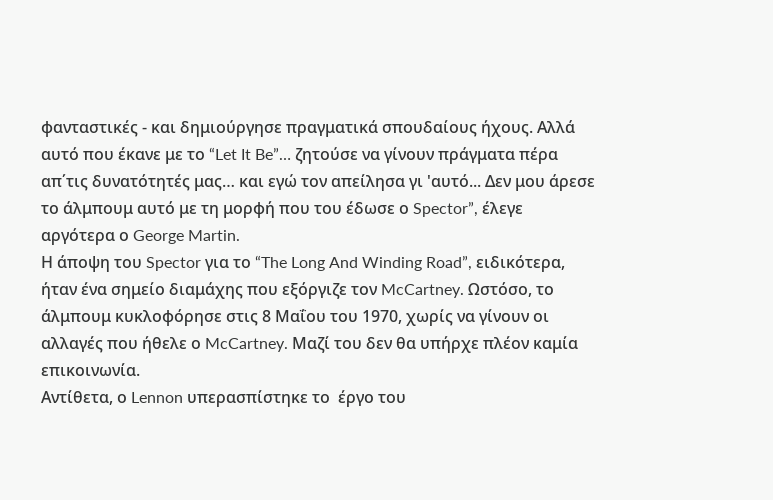φανταστικές - και δημιούργησε πραγματικά σπουδαίους ήχους. Αλλά αυτό που έκανε με το “Let It Be”… ζητούσε να γίνουν πράγματα πέρα απ΄τις δυνατότητές μας… και εγώ τον απείλησα γι 'αυτό... Δεν μου άρεσε το άλμπουμ αυτό με τη μορφή που του έδωσε ο Spector”, έλεγε αργότερα ο George Martin.
Η άποψη του Spector για το “The Long And Winding Road”, ειδικότερα, ήταν ένα σημείο διαμάχης που εξόργιζε τον McCartney. Ωστόσο, το άλμπουμ κυκλοφόρησε στις 8 Μαΐου του 1970, χωρίς να γίνουν οι αλλαγές που ήθελε ο McCartney. Μαζί του δεν θα υπήρχε πλέον καμία επικοινωνία.
Αντίθετα, ο Lennon υπερασπίστηκε το  έργο του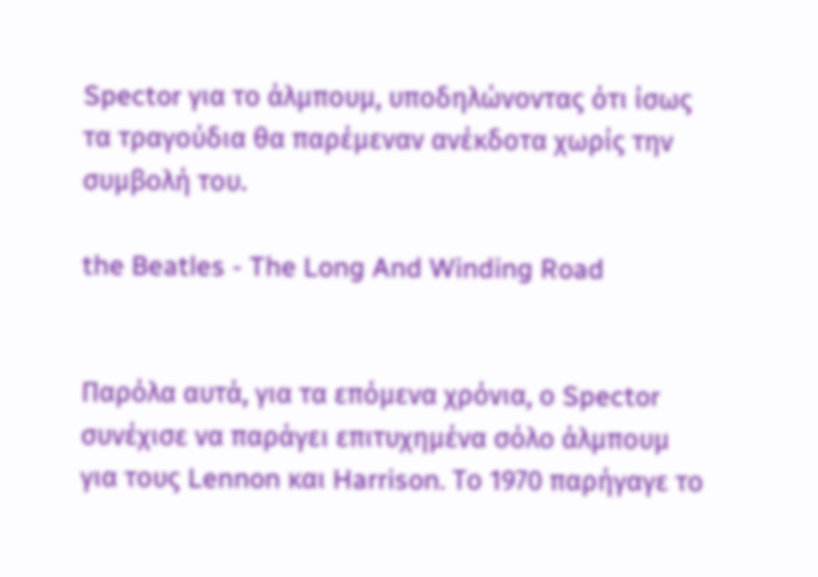Spector για το άλμπουμ, υποδηλώνοντας ότι ίσως τα τραγούδια θα παρέμεναν ανέκδοτα χωρίς την συμβολή του.

the Beatles - The Long And Winding Road


Παρόλα αυτά, για τα επόμενα χρόνια, ο Spector συνέχισε να παράγει επιτυχημένα σόλο άλμπουμ για τους Lennon και Harrison. Το 1970 παρήγαγε το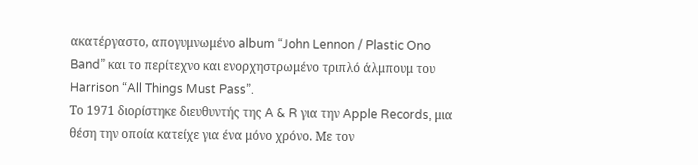ακατέργαστο, απογυμνωμένο album “John Lennon / Plastic Ono Band” και το περίτεχνο και ενορχηστρωμένο τριπλό άλμπουμ του Harrison “All Things Must Pass”.
Το 1971 διορίστηκε διευθυντής της A & R για την Apple Records, μια θέση την οποία κατείχε για ένα μόνο χρόνο. Με τον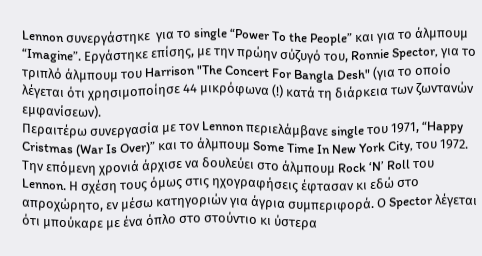Lennon συνεργάστηκε  για το single “Power To the People” και για το άλμπουμ “Imagine”. Εργάστηκε επίσης, με την πρώην σύζυγό του, Ronnie Spector, για το τριπλό άλμπουμ του Harrison "The Concert For Bangla Desh" (για το οποίο λέγεται ότι χρησιμοποίησε 44 μικρόφωνα (!) κατά τη διάρκεια των ζωντανών εμφανίσεων).
Περαιτέρω συνεργασία με τον Lennon περιελάμβανε single του 1971, “Happy Cristmas (War Is Over)” και το άλμπουμ Some Time In New York City, του 1972. Την επόμενη χρονιά άρχισε να δουλεύει στο άλμπουμ Rock ‘N’ Roll του Lennon. Η σχέση τους όμως στις ηχογραφήσεις έφτασαν κι εδώ στο απροχώρητο, εν μέσω κατηγοριών για άγρια συμπεριφορά. Ο Spector λέγεται ότι μπούκαρε με ένα όπλο στο στούντιο κι ύστερα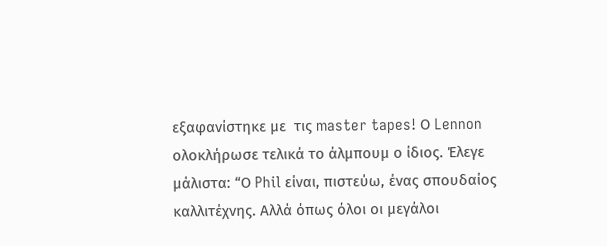εξαφανίστηκε με  τις master tapes! Ο Lennon ολοκλήρωσε τελικά το άλμπουμ ο ίδιος. Έλεγε μάλιστα: “Ο Phil είναι, πιστεύω, ένας σπουδαίος καλλιτέχνης. Αλλά όπως όλοι οι μεγάλοι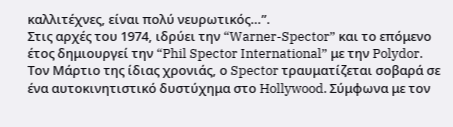καλλιτέχνες, είναι πολύ νευρωτικός…”.
Στις αρχές του 1974, ιδρύει την “Warner-Spector” και το επόμενο έτος δημιουργεί την “Phil Spector International” με την Polydor.
Τον Μάρτιο της ίδιας χρονιάς, ο Spector τραυματίζεται σοβαρά σε ένα αυτοκινητιστικό δυστύχημα στο Hollywood. Σύμφωνα με τον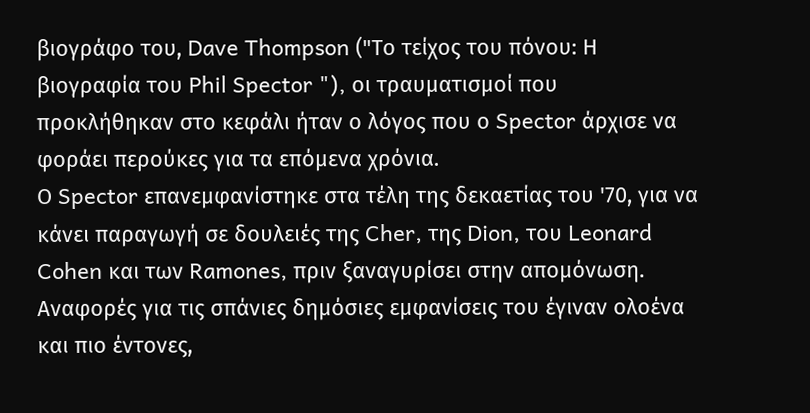βιογράφο του, Dave Thompson ("Το τείχος του πόνου: Η βιογραφία του Phil Spector "), οι τραυματισμοί που προκλήθηκαν στο κεφάλι ήταν ο λόγος που ο Spector άρχισε να φοράει περούκες για τα επόμενα χρόνια.
Ο Spector επανεμφανίστηκε στα τέλη της δεκαετίας του '70, για να κάνει παραγωγή σε δουλειές της Cher, της Dion, του Leonard Cohen και των Ramones, πριν ξαναγυρίσει στην απομόνωση. Αναφορές για τις σπάνιες δημόσιες εμφανίσεις του έγιναν ολοένα και πιο έντονες,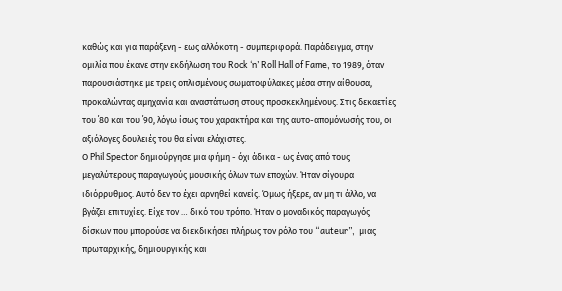καθώς και για παράξενη - εως αλλόκοτη - συμπεριφορά. Παράδειγμα, στην ομιλία που έκανε στην εκδήλωση του Rock ‘n’ Roll Hall of Fame, το 1989, όταν παρουσιάστηκε με τρεις οπλισμένους σωματοφύλακες μέσα στην αίθουσα, προκαλώντας αμηχανία και αναστάτωση στους προσκεκλημένους. Στις δεκαετίες του ΄80 και του ΄90, λόγω ίσως του χαρακτήρα και της αυτο-απομόνωσής του, οι αξιόλογες δουλειές του θα είναι ελάχιστες.
Ο Phil Spector δημιούργησε μια φήμη - όχι άδικα - ως ένας από τους μεγαλύτερους παραγωγούς μουσικής όλων των εποχών. Ήταν σίγουρα ιδιόρρυθμος. Αυτό δεν το έχει αρνηθεί κανείς. Όμως ήξερε, αν μη τι άλλο, να βγάζει επιτυχίες. Είχε τον … δικό του τρόπο. Ήταν ο μοναδικός παραγωγός δίσκων που μπορούσε να διεκδικήσει πλήρως τον ρόλο του “auteur”,  μιας πρωταρχικής, δημιουργικής και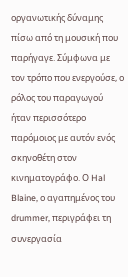οργανωτικής δύναμης πίσω από τη μουσική που παρήγαγε. Σύμφωνα με τον τρόπο που ενεργούσε, ο ρόλος του παραγωγού ήταν περισσότερο παρόμοιος με αυτόν ενός σκηνοθέτη στον κινηματογράφο. Ο Hal Blaine, ο αγαπημένος του drummer, περιγράφει τη συνεργασία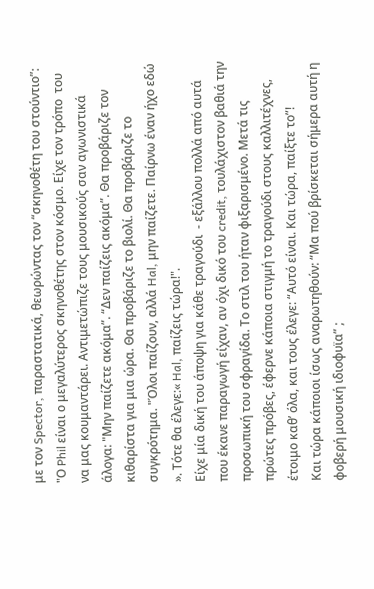με τον Spector, παραστατικά, θεωρώντας τον “σκηνοθέτη του στούντιο”: "Ο Phil είναι ο μεγαλύτερος σκηνοθέτης στον κόσμο. Είχε τον τρόπο  του να μας κουμαντάρει. Αντιμετώπιζε τους μουσικούς σαν αγωνιστικά άλογα: "Μην παίζετε ακόμα”. “Δεν παίζεις ακόμα”. Θα προβάριζε τον κιθαρίστα για μια ώρα. Θα προβάριζε το βιολί. Θα προβάριζε το συγκρότημα. "Όλοι παίζουν, αλλά Hal, μην παίζετε. Παίρνω έναν ήχο εδώ ». Τότε θα έλεγε:« Hal, παίζεις τώρα!".
Είχε μία δική του άποψη για κάθε τραγούδι  - εξάλλου πολλά από αυτά που έκανε παραγωγή είχαν, αν όχι δικό του credit, τουλάχιστον βαθιά την προσωπική του σφραγίδα. Το στιλ του ήταν φιξαρισμένο. Μετά τις πρώτες πρόβες, έφερνε κάποια στιγμή το τραγούδι στους καλλιτέχνες, έτοιμο καθ’ όλα, και τους έλεγε: “Αυτό είναι. Και τώρα, παίξτε το”!
Και τώρα κάποιοι ίσως αναρωτηθούν: “Μα πού βρίσκεται σήμερα αυτή η φοβερή μουσική ιδιοφυϊα” ;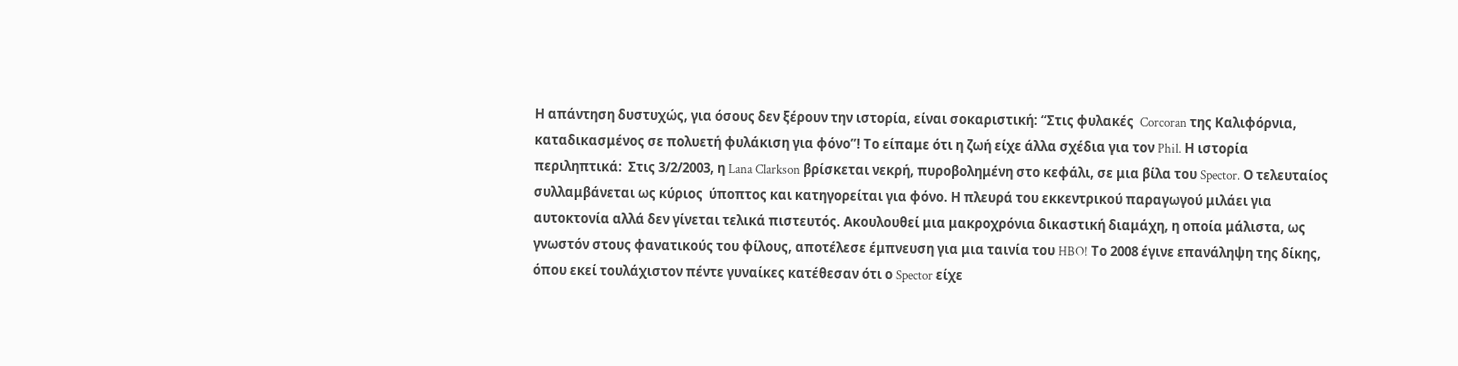Η απάντηση δυστυχώς, για όσους δεν ξέρουν την ιστορία, είναι σοκαριστική: “Στις φυλακές  Corcoran της Καλιφόρνια, καταδικασμένος σε πολυετή φυλάκιση για φόνο”! Το είπαμε ότι η ζωή είχε άλλα σχέδια για τον Phil. Η ιστορία περιληπτικά:  Στις 3/2/2003, η Lana Clarkson βρίσκεται νεκρή, πυροβολημένη στο κεφάλι, σε μια βίλα του Spector. Ο τελευταίος συλλαμβάνεται ως κύριος  ύποπτος και κατηγορείται για φόνο. Η πλευρά του εκκεντρικού παραγωγού μιλάει για αυτοκτονία αλλά δεν γίνεται τελικά πιστευτός. Ακουλουθεί μια μακροχρόνια δικαστική διαμάχη, η οποία μάλιστα, ως γνωστόν στους φανατικούς του φίλους, αποτέλεσε έμπνευση για μια ταινία του HBO! Το 2008 έγινε επανάληψη της δίκης, όπου εκεί τουλάχιστον πέντε γυναίκες κατέθεσαν ότι ο Spector είχε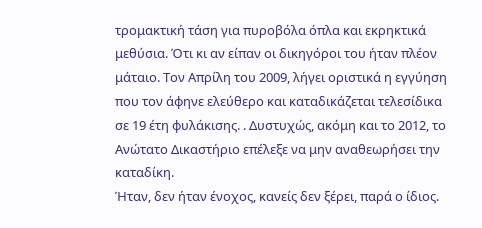τρομακτική τάση για πυροβόλα όπλα και εκρηκτικά μεθύσια. Ότι κι αν είπαν οι δικηγόροι του ήταν πλέον μάταιο. Τον Απρίλη του 2009, λήγει οριστικά η εγγύηση που τον άφηνε ελεύθερο και καταδικάζεται τελεσίδικα σε 19 έτη φυλάκισης. . Δυστυχώς, ακόμη και το 2012, το Ανώτατο Δικαστήριο επέλεξε να μην αναθεωρήσει την καταδίκη.
Ήταν, δεν ήταν ένοχος, κανείς δεν ξέρει, παρά ο ίδιος.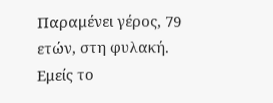Παραμένει γέρος, 79 ετών, στη φυλακή. Εμείς το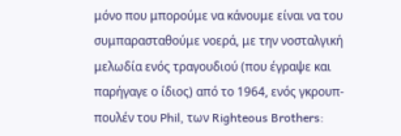μόνο που μπορούμε να κάνουμε είναι να του συμπαρασταθούμε νοερά, με την νοσταλγική μελωδία ενός τραγουδιού (που έγραψε και παρήγαγε ο ίδιος) από το 1964, ενός γκρουπ-πουλέν του Phil, των Righteous Brothers: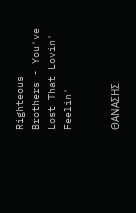Righteous Brothers - You've Lost That Lovin' Feelin'


ΘΑΝΑΣΗΣ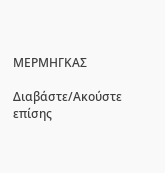ΜΕΡΜΗΓΚΑΣ

Διαβάστε/Ακούστε επίσης